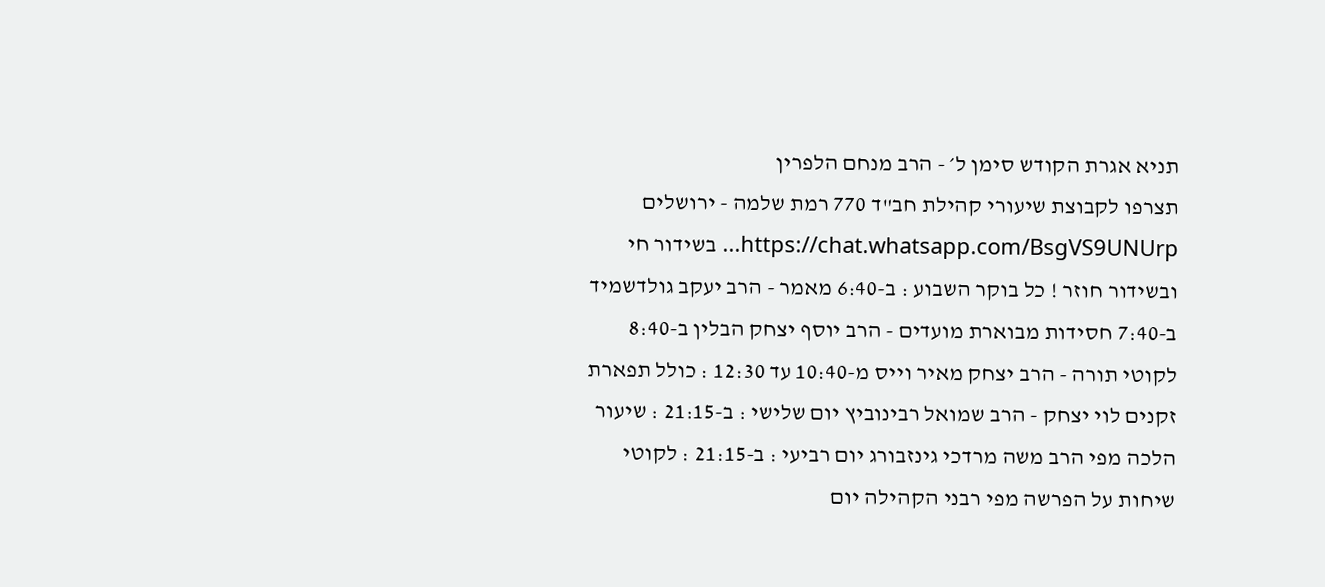תניא אגרת הקודש סימן ל׳ - הרב מנחם הלפרין
תצרפו לקבוצת שיעורי קהילת חב"ד 770 רמת שלמה - ירושלים https://chat.whatsapp.com/BsgVS9UNUrp... בשידור חי ובשידור חוזר ! כל בוקר השבוע : ב-6:40 מאמר - הרב יעקב גולדשמיד ב-7:40 חסידות מבוארת מועדים - הרב יוסף יצחק הבלין ב-8:40 לקוטי תורה - הרב יצחק מאיר וייס מ-10:40 עד 12:30 : כולל תפארת זקנים לוי יצחק - הרב שמואל רבינוביץ יום שלישי : ב-21:15 : שיעור הלכה מפי הרב משה מרדכי גינזבורג יום רביעי : ב-21:15 : לקוטי שיחות על הפרשה מפי רבני הקהילה יום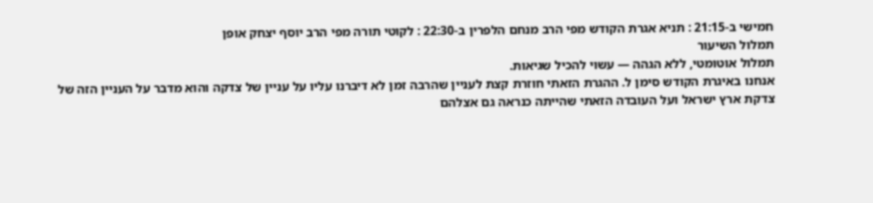חמישי ב-21:15 : תניא אגרת הקודש מפי הרב מנחם הלפרין ב-22:30 : לקוטי תורה מפי הרב יוסף יצחק אופן
תמלול השיעור
תמלול אוטומטי, ללא הגהה — עשוי להכיל שגיאות.
אנחנו באיגרת הקודש סימן ל. ההגרת הזאתי חוזרת קצת לעניין שהרבה זמן לא דיברנו עליו על עניין של צדקה והוא מדבר על העניין הזה של צדקת ארץ ישראל ועל העובדה הזאתי שהייתה כנראה גם אצלהם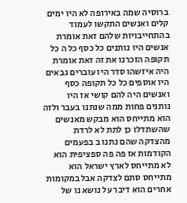ברוסיה שמה באירופה לא היו ימים קלים ואנשים התקשו לעמוד בהתחייבויות שלהם זאת אומרת אנשים היו נותנים כל כסף כל ה כל תקופה הזכרנו את זה זאת אומרת היה איזשהו סדר היו עוברים גבאים היו אוספים כל כל תקופה כסף ואנשים היה להם קושי אז היו נותנים פחות ממה שנתנו בעבר ולזה הוא מתייחס הוא מבקש מאנשים שהשתדלו כן לתת לא לרדת מהצדקה שהם נתנו ב בפעמים הקודמות אז פה פה ספציפית הוא לא מתייחס לארץ ישראל הוא מתייחס סתם לצדקה אבל במקומות אחרים הוא דיבר על נושא נו של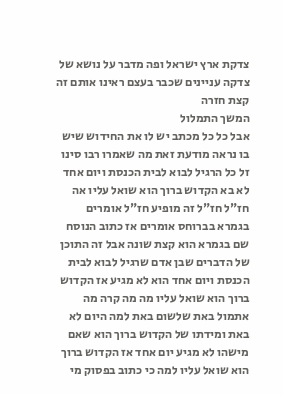צדקת ארץ ישראל ופה מדבר על נושא של צדקה עניינים שכבר בעצם ראינו אותם זה קצת חזרה
המשך התמלול
אבל כל כל מכתב יש לו את החידוש שיש בו נראה מודעת זאת מה שאמרו רבו סינו זל כל הרגיל לבוא לבית הכנסת ויום אחד לא בא הקדוש ברוך הוא שואל עליו אה חז"ל חז"ל זה מופיע חז"ל אומרים בגמרא בברוחס אומרים אז כתוב הנוסח שם בגמרא הוא קצת שונה אבל זה התוכן של הדברים שבן אדם שרגיל לבוא לבית הכנסת ויום אחד הוא לא מגיע אז הקדוש ברוך הוא שואל עליו מה מה קרה מה אתמול באת שלשום באת למה היום לא באת ומידתו של הקדוש ברוך הוא שאם מישהו לא מגיע יום אחד אז הקדוש ברוך הוא שואל עליו למה כי כתוב בפסוק מי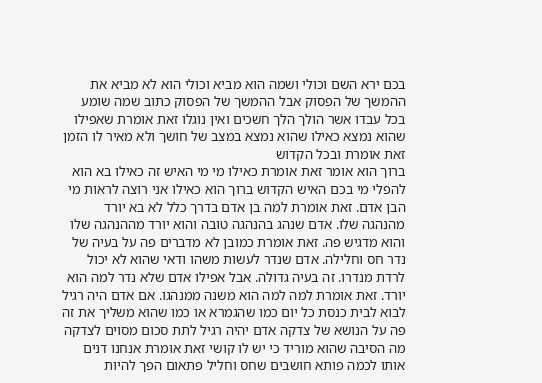בכם ירא השם וכולי ושמה הוא מביא וכולי הוא לא מביא את ההמשך של הפסוק אבל ההמשך של הפסוק כתוב שמה שומע בכל עבדו אשר הולך הלך חשכים ואין נוגלו זאת אומרת שאפילו שהוא נמצא כאילו שהוא נמצא במצב של חושך ולא מאיר לו הזמן זאת אומרת ובכל הקדוש
ברוך הוא אומר זאת אומרת כאילו מי מי האיש זה כאילו בא הוא להפלי מי בכם האיש הקדוש ברוך הוא כאילו אני רוצה לראות מי הבן אדם. זאת אומרת למה בן אדם בדרך כלל לא בא יורד מהנהגה שלו. אדם שנהג בהנהגה טובה והוא יורד מההנהגה שלו והוא מדגיש פה. זאת אומרת כמובן לא מדברים פה על בעיה של נדר חס וחלילה. אדם שנדר לעשות משהו ודאי שהוא לא יכול לרדת מנדרו. זה בעיה גדולה. אבל אפילו אדם שלא נדר למה הוא יורד. זאת אומרת למה למה הוא משנה ממנהגו. אם אדם היה רגיל לבוא לבית כנסת כל יום כמו שהגמרא או כמו שהוא משליך את זה פה על הנושא של צדקה אדם יהיה רגיל לתת סכום מסוים לצדקה מה הסיבה שהוא מוריד כי יש לו קושי זאת אומרת אנחנו דנים אותו לכמה פותא חושבים שחס וחליל פתאום הפך להיות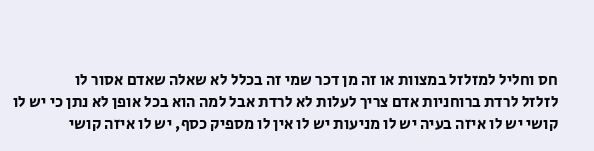חס וחליל למזלזל במצוות או זה מן דכר שמי זה בכלל לא שאלה שאדם אסור לו
לזלזל לרדת ברוחניות אדם צריך לעלות לא לרדת אבל למה הוא בכל אופן לא נתן כי יש לו קושי יש לו איזה בעיה יש לו מניעות יש לו אין לו מספיק כסף, יש לו איזה קושי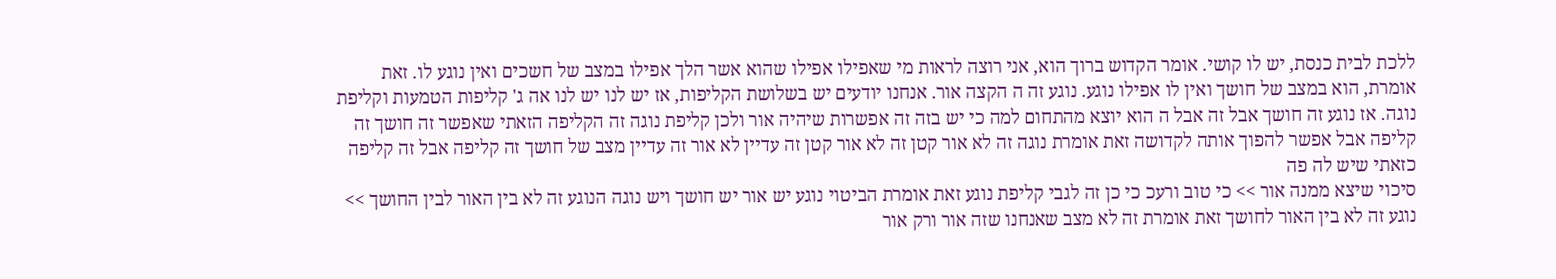ללכת לבית כנסת, יש לו קושי. אומר הקדוש ברוך הוא, אני רוצה לראות מי שאפילו אפילו שהוא אשר הלך אפילו במצב של חשכים ואין נוגע לו. זאת אומרת, הוא במצב של חושך ואין לו אפילו נוגע. נוגע זה ה הקצה אור. אנחנו יודעים יש בשלושת הקליפות, אז יש לנו יש לנו אה ג' קליפות הטמעות וקליפת נוגה. אז נוגע זה חושך אבל זה אבל ה הוא יוצא מהתחום למה כי יש בזה זה אפשרות שיהיה אור ולכן קליפת נוגה זה הקליפה הזאתי שאפשר זה חושך זה קליפה אבל אפשר להפוך אותה לקדושה זאת אומרת נוגה זה לא אור קטן זה לא אור קטן זה עדיין לא אור זה עדיין מצב של חושך זה קליפה אבל זה קליפה כזאתי שיש לה פה
סיכוי שיצא ממנה אור >> כי טוב ורעכ כי כן זה לגבי קליפת נוגע זאת אומרת הביטוי נוגע יש אור יש חושך ויש נוגה הנוגע זה לא בין האור לבין החושך >> נוגע זה לא בין האור לחושך זאת אומרת זה לא מצב שאנחנו שזה אור ורק אור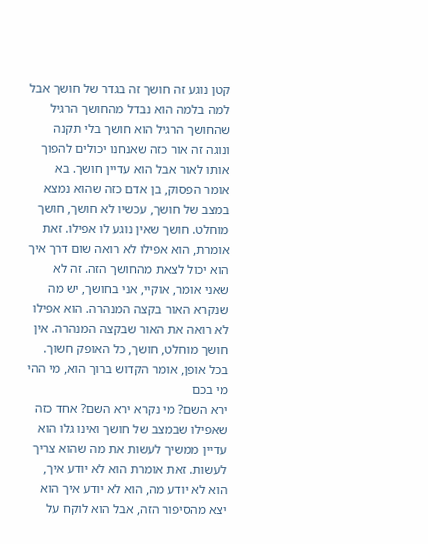קטן נוגע זה חושך זה בגדר של חושך אבל למה בלמה הוא נבדל מהחושך הרגיל שהחושך הרגיל הוא חושך בלי תקנה ונוגה זה אור כזה שאנחנו יכולים להפוך אותו לאור אבל הוא עדיין חושך. בא אומר הפסוק, בן אדם כזה שהוא נמצא במצב של חושך, עכשיו לא חושך, חושך מוחלט. חושך שאין נוגע לו אפילו. זאת אומרת, הוא אפילו לא רואה שום דרך איך הוא יכול לצאת מהחושך הזה. זה לא שאני אומר, אוקיי, אני בחושך, יש מה שנקרא האור בקצה המנהרה. הוא אפילו לא רואה את האור שבקצה המנהרה. אין חושך מוחלט, חושך, כל האופק חשוך. בכל אופן, אומר הקדוש ברוך הוא, מי ההי מי בכם
ירא השם? מי נקרא ירא השם? אחד כזה שאפילו שבמצב של חושך ואינו גלו הוא עדיין ממשיך לעשות את מה שהוא צריך לעשות. זאת אומרת הוא לא יודע איך, הוא לא יודע מה, הוא לא יודע איך הוא יצא מהסיפור הזה, אבל הוא לוקח על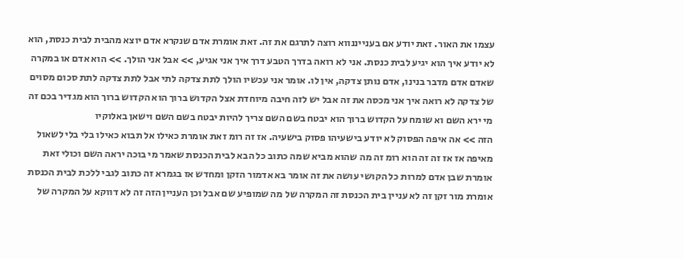עצמו את האור. זאת יודע אם בענייננווא רוצה לתרגם את זה. זאת אומרת אדם שנקרא אדם יוצא מהבית לבית כנסת, הוא לא יודע איך הוא יגיע לבית כנסת. אני לא רואה בדרך הטבע דרך איך אני אגיע, >> אבל אני הולך. >> הוא אדם או במקרה שאדם אדם מדבר בנינו, אדם נותן צדקה, אין לו. אומר אני עכשיו הולך לתת צדקה לתי אבל לתת צדקה לתת סכום מסוים של צדקה לא רואה איך אני מכסה את זה אבל יש לזה חיבה מיוחדת אצל הקדוש ברוך הוא הקדוש ברוך הוא מגדיר בכם זה מי ירא השם וא שומח על הקדוש ברוך הוא יבטח בשם השם צריך להיות יבטח בשם השם וישאן באלוקיו
הזה >> אה איפה הפסוק לא יודע בישעיהו פסוק בישעיה. אז זה רומ זאת אומרת כאילו אל תבוא כאילו בלי בלי לשאול מאיפה אז אז זה זה הוא רומ זה מה שהוא מביא שמה כתוב כל הבא לבית הכנסת שאמר מי בוכה יראה השם וכולי זאת אומרת שבן אדם למרות כל הקושי עושה את זה אומר בא אדמור הזקן ומחדש אז בגמרא זה כתוב לגבי ללכת לבית הכנסת אומרת מור זקן זה לא עניין בית הכנסת זה המקרה של מה שמופיע שם אבל וכן העניין הזה זה לא דווקא על המקרה של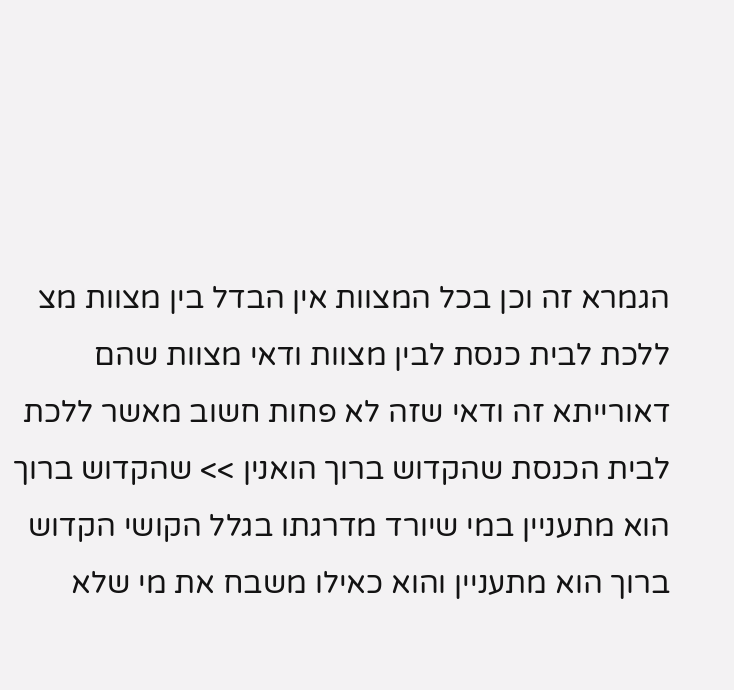הגמרא זה וכן בכל המצוות אין הבדל בין מצוות מצ ללכת לבית כנסת לבין מצוות ודאי מצוות שהם דאורייתא זה ודאי שזה לא פחות חשוב מאשר ללכת לבית הכנסת שהקדוש ברוך הואנין >> שהקדוש ברוך הוא מתעניין במי שיורד מדרגתו בגלל הקושי הקדוש ברוך הוא מתעניין והוא כאילו משבח את מי שלא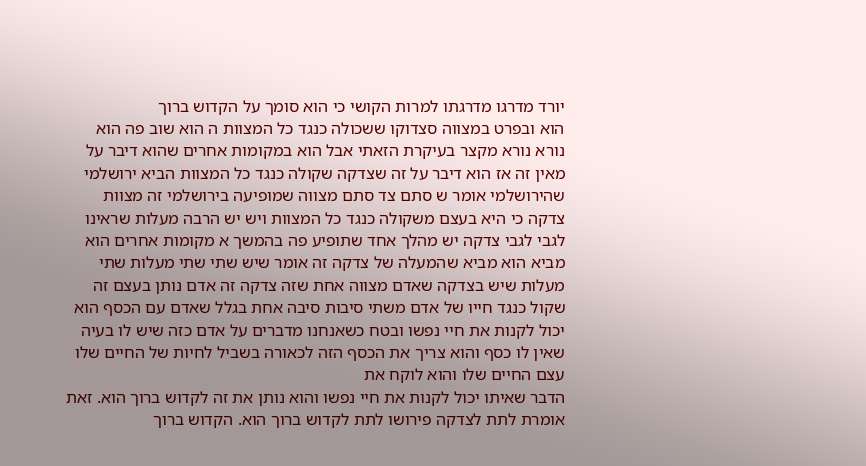יורד מדרגו מדרגתו למרות הקושי כי הוא סומך על הקדוש ברוך
הוא ובפרט במצווה סצדוקו ששכולה כנגד כל המצוות ה הוא שוב פה הוא נורא נורא מקצר בעיקרת הזאתי אבל הוא במקומות אחרים שהוא דיבר על מאין זה אז הוא דיבר על זה שצדקה שקולה כנגד כל המצוות הביא ירושלמי שהירושלמי אומר ש סתם צד סתם מצווה שמופיעה בירושלמי זה מצוות צדקה כי היא בעצם משקולה כנגד כל המצוות ויש יש הרבה מעלות שראינו לגבי לגבי צדקה יש מהלך אחד שתופיע פה בהמשך א מקומות אחרים הוא מביא הוא מביא שהמעלה של צדקה זה אומר שיש שתי שתי מעלות שתי מעלות שיש בצדקה שאדם מצווה אחת שזה צדקה זה אדם נותן בעצם זה שקול כנגד חייו של אדם משתי סיבות סיבה אחת בגלל שאדם עם הכסף הוא יכול לקנות את חיי נפשו ובטח כשאנחנו מדברים על אדם כזה שיש לו בעיה שאין לו כסף והוא צריך את הכסף הזה לכאורה בשביל לחיות של החיים שלו עצם החיים שלו והוא לוקח את
הדבר שאיתו יכול לקנות את חיי נפשו והוא נותן את זה לקדוש ברוך הוא. זאת אומרת לתת לצדקה פירושו לתת לקדוש ברוך הוא. הקדוש ברוך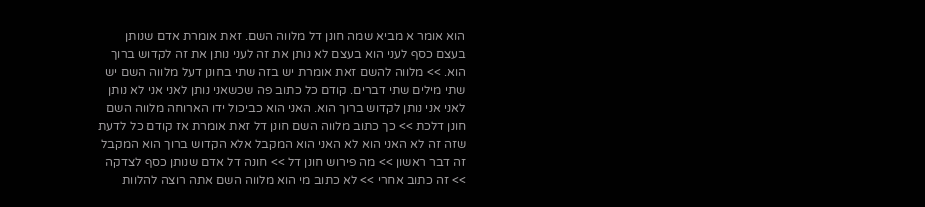הוא אומר א מביא שמה חונן דל מלווה השם. זאת אומרת אדם שנותן בעצם כסף לעני הוא בעצם לא נותן את זה לעני נותן את זה לקדוש ברוך הוא. >> מלווה להשם זאת אומרת יש בזה שתי בחונן דעל מלווה השם יש שתי מילים שתי דברים. קודם כל כתוב פה שכשאני נותן לאני אני לא נותן לאני אני נותן לקדוש ברוך הוא. האני הוא כביכול ידו הארוחה מלווה השם חונן דלכת >> כך כתוב מלווה השם חונן דל זאת אומרת אז קודם כל לדעת שזה זה לא האני הוא לא האני הוא המקבל אלא הקדוש ברוך הוא המקבל זה דבר ראשון >> מה פירוש חונן דל >> חונה דל אדם שנותן כסף לצדקה >> זה כתוב אחרי >> לא כתוב מי הוא מלווה השם אתה רוצה להלוות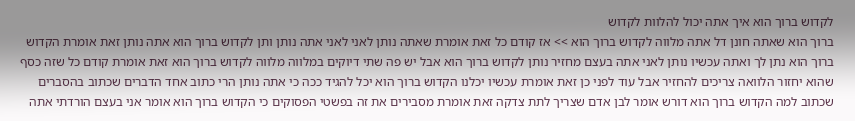לקדוש ברוך הוא איך אתה יכול להלוות לקדוש
ברוך הוא שאתה חונן דל אתה מלווה לקדוש ברוך הוא >> אז קודם כל זאת אומרת שאתה נותן לאני לאני אתה נותן ותן לקדוש ברוך הוא אתה נותן זאת אומרת הקדוש ברוך הוא נתן לך ואתה עכשיו נותן לאני אתה בעצם מחזיר נותן לקדוש ברוך הוא אבל יש פה שתי דיוקים במלווה מלווה לקדוש ברוך הוא זאת אומרת קודם כל שזה כסף שהוא יחזור הלוואה צריכים להחזיר אבל עוד לפני כן זאת אומרת עכשיו יכלנו הקדוש ברוך הוא יכל להגיד ככה כי אתה נותן הרי כתוב אחד הדברים שכתוב בהסברים שכתוב למה הקדוש ברוך הוא דורש אומר לבן אדם שצריך לתת צדקה זאת אומרת מסבירים את זה בפשטי הפסוקים כי הקדוש ברוך הוא אומר אני בעצם הורדתי אתה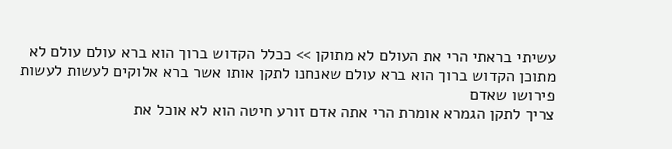עשיתי בראתי הרי את העולם לא מתוקן >> ככלל הקדוש ברוך הוא ברא עולם עולם לא מתוכן הקדוש ברוך הוא ברא עולם שאנחנו לתקן אותו אשר ברא אלוקים לעשות לעשות פירושו שאדם
צריך לתקן הגמרא אומרת הרי אתה אדם זורע חיטה הוא לא אוכל את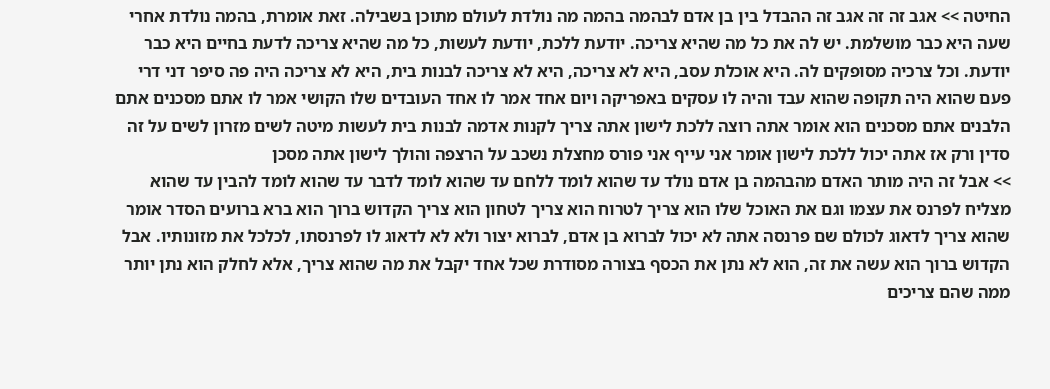החיטה >> אגב זה זה אגב זה ההבדל בין בן אדם לבהמה בהמה מה נולדת לעולם מתוכן בשבילה. זאת אומרת, בהמה נולדת אחרי שעה היא כבר מושלמת. יש לה את כל מה שהיא צריכה. יודעת ללכת, יודעת לעשות, כל מה שהיא צריכה לדעת בחיים היא כבר יודעת. וכל צרכיה מסופקים לה. היא אוכלת עסב, היא לא צריכה, היא לא צריכה לבנות בית, היא לא צריכה היה פה סיפר דני דרי פעם שהוא היה תקופה שהוא עבד והיה לו עסקים באפריקה ויום אחד אמר לו אחד העובדים שלו הקושי אמר לו אתם מסכנים אתם הלבנים אתם מסכנים הוא אומר אתה רוצה ללכת לישון אתה צריך לקנות אדמה לבנות בית לעשות מיטה לשים מזרון לשים על זה סדין ורק אז אתה יכול ללכת לישון אומר אני עייף אני פורס מחצלת נשכב על הרצפה והולך לישון אתה מסכן
>> אבל זה היה מותר האדם מהבהמה בן אדם נולד עד שהוא לומד ללחם עד שהוא לומד לדבר עד שהוא לומד להבין עד שהוא מצליח לפרנס את עצמו וגם את האוכל שלו הוא צריך לטרוח הוא צריך לטחון הוא צריך הקדוש ברוך הוא ברא ברועים הסדר אומר שהוא צריך לדאוג לכולם שם פרנסה אתה לא יכול לברוא בן אדם, לברוא יצור ולא לא לדאוג לו לפרנסתו, לכלכל את מזונותיו. אבל הקדוש ברוך הוא עשה את זה, הוא לא נתן את הכסף בצורה מסודרת שכל אחד יקבל את מה שהוא צריך, אלא לחלק הוא נתן יותר ממה שהם צריכים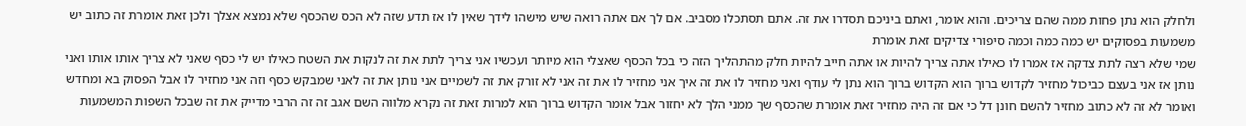ולחלק הוא נתן פחות ממה שהם צריכים. והוא אומר, ואתם ביניכם תסדרו את זה. אתם תסתכלו מסביב. אם לך אם אתה רואה שיש מישהו לידך שאין לו אז תדע שזה לא הכס שהכסף שלא נמצא אצלך ולכן זאת אומרת זה כתוב יש משמעות בפסוקים יש כמה כמה וכמה סיפורי צדיקים זאת אומרת
שמי שלא רצה לתת צדקה אז אמרו לו כאילו אתה צריך להיות או אתה חייב להיות חלק מהתהליך הזה כי בכל הכסף שאצלי הוא מיותר ועכשיו אני צריך לתת את זה לנקות את השטח כאילו יש לי כסף שאני לא צריך אותו אותו ואני נותן אז אני בעצם כביכול מחזיר לקדוש ברוך הוא הקדוש ברוך הוא נתן לי עודף ואני מחזיר לו את זה איך אני מחזיר לו את זה אני לא זורק את זה לשמיים אני נותן את זה לאני שמבקש כסף וזה אני מחזיר לו אבל הפסוק בא ומחדש ואומר לא זה לא כתוב מחזיר להשם חונן דל כי אם זה היה מחזיר זאת אומרת שהכסף שך ממני הלך לא יחזור אבל אומר הקדוש ברוך הוא למרות זאת זה נקרא מלווה השם אגב זה זה הרבי מדייק את זה שבכל השפות המשמעות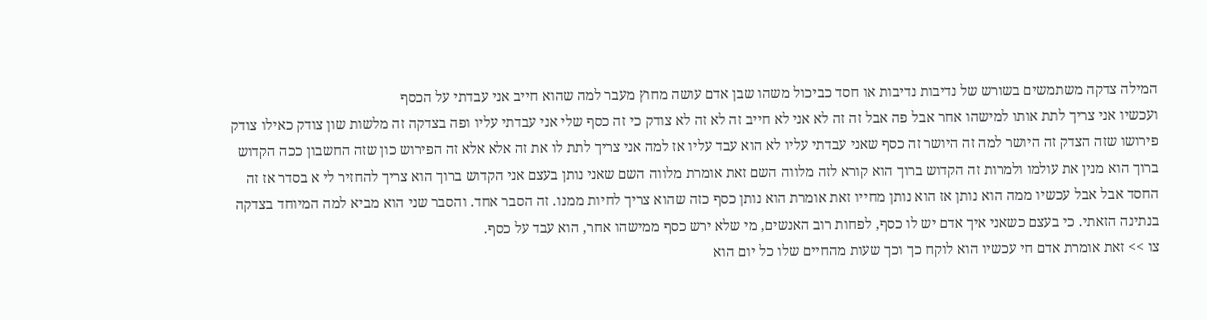המילה צדקה משתמשים בשורש של נדיבות נדיבות או חסד כביכול משהו שבן אדם עושה מחוץ מעבר למה שהוא חייב אני עבדתי על הכסף
ועכשיו אני צריך לתת אותו למישהו אחר אבל פה אבל זה זה לא אני לא חייב זה לא זה לא צודק כי זה כסף שלי אני עבדתי עליו ופה בצדקה זה מלשות שון צודק כאילו צודק פירושו שזה הצדק זה היושר למה זה היושר זה כסף שאני עבדתי עליו לא הוא עבד עליו אז למה אני צריך לתת לו את זה אלא אלא זה הפירוש כון שזה החשבון ככה הקדוש ברוך הוא מנין את עולמו ולמרות זה הקדוש ברוך הוא קורא לזה מלווה השם זאת אומרת מלווה השם שאני נותן בעצם אני הקדוש ברוך הוא צריך להחזיר לי א בסדר אז זה החסד אבל אבל עכשיו ממה הוא נותן אז הוא נותן מחייו זאת אומרת הוא נותן כסף כזה שהוא צריך לחיות ממנו. זה הסבר אחד. והסבר שני הוא מביא למה המיוחד בצדקה בנתינה הזאתי. כי בעצם כשאני איך אדם יש לו כסף, לפחות רוב האנשים, מי שלא ירש כסף ממישהו אחר, הוא עבד על כסף.
צו >> זאת אומרת אדם חי עכשיו הוא לוקח כך וכך שעות מהחיים שלו כל יום הוא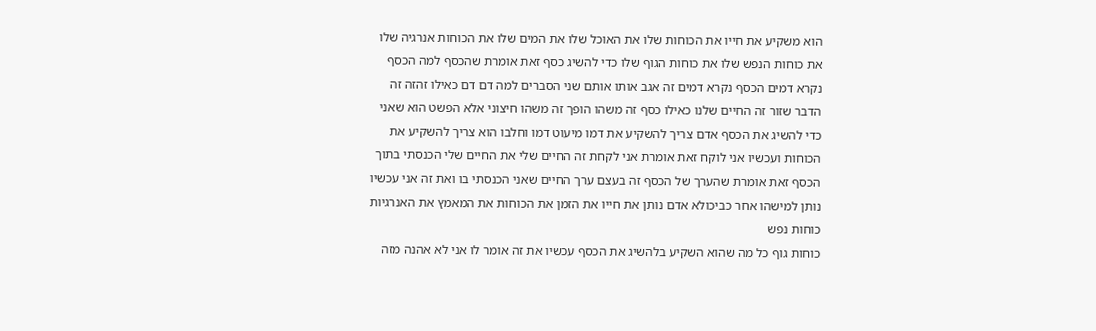הוא משקיע את חייו את הכוחות שלו את האוכל שלו את המים שלו את הכוחות אנרגיה שלו את כוחות הנפש שלו את כוחות הגוף שלו כדי להשיג כסף זאת אומרת שהכסף למה הכסף נקרא דמים הכסף נקרא דמים זה אגב אותו אותם שני הסברים למה דם דם כאילו זהזה זה הדבר שזור זה החיים שלנו כאילו כסף זה משהו הופך זה משהו חיצוני אלא הפשט הוא שאני כדי להשיג את הכסף אדם צריך להשקיע את דמו מיעוט דמו וחלבו הוא צריך להשקיע את הכוחות ועכשיו אני לוקח זאת אומרת אני לקחת זה החיים שלי את החיים שלי הכנסתי בתוך הכסף זאת אומרת שהערך של הכסף זה בעצם ערך החיים שאני הכנסתי בו ואת זה אני עכשיו נותן למישהו אחר כביכולא אדם נותן את חייו את הזמן את הכוחות את המאמץ את האנרגיות כוחות נפש
כוחות גוף כל מה שהוא השקיע בלהשיג את הכסף עכשיו את זה אומר לו אני לא אהנה מזה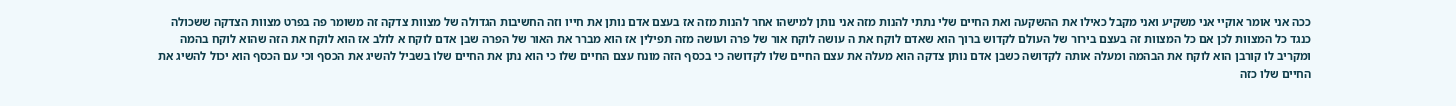ככה אני אומר אוקיי אני משקיע ואני מקבל כאילו את ההשקעה ואת החיים שלי נתתי להנות מזה אני נותן למישהו אחר להנות מזה אז בעצם אדם נותן את חייו וזה החשיבות הגדולה של מצוות צדקה זה משומר פה בפרט מצוות הצדקה ששכולה כנגד כל המצוות לכן אם כל המצוות זה בעצם בירור של העולם לקדוש ברוך הוא שאדם לוקח את ה עושה לוקח אור של פרה ועושה מזה תפילין אז הוא מברר את האור של הפרה שבן אדם לוקח א לולב אז הוא לוקח את הזה שהוא לוקח בהמה ומקריב לו קורבן הוא לוקח את הבהמה ומעלה אותה לקדושה כשבן אדם נותן צדקה הוא מעלה את עצם החיים שלו לקדושה כי בכסף הזה מונח עצם החיים שלו כי הוא נתן את החיים שלו בשביל להשיג את הכסף וכי עם הכסף הוא יכול להשיג את החיים שלו כזה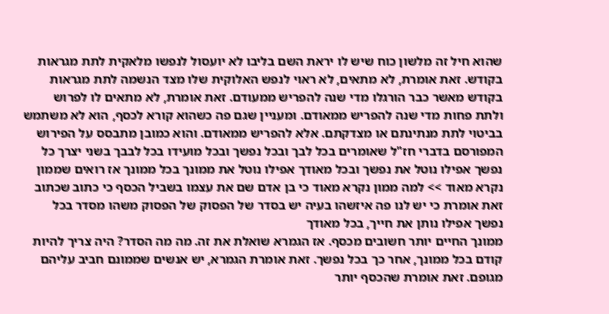שהוא חיל זה מלשון כוח שיש לו יראת השם בליבו לא יועסול לנפשו מלאקית לתת מגראות בקודש. זאת אומרת, לא מתאים, לא ראוי לנפש האלוקית שלו מצד הנשמה לתת מגראות בקודש מאשר כבר הורגלו מדי שנה להפריש ממעודם. זאת אומרת, לא מתאים לו לפרוש ולתת פחות מדי שנה להפריש ממאודם. ומעניין שגם פה כשהוא קורא לכסף, הוא לא משתמש בביטוי לתת מנתינתם או מצדקתם. אלא להפריש ממאודם. והוא כמובן מתבסס על הפירוש המפורסם בדברי חז"ל שאומרים בכל לבך ובכל נפשך ובכל מועידו בכל לבבך בשני יצרך כל נפשך אפילו נוטל את נפשך ובכל מאודך אפילו נוטל את ממונך בכל ממונך אז רואים שממון נקרא מאוד >> למה ממון נקרא מאוד כי בן אדם שם את עצמו בשביל הכסף כי כתוב שכתוב זאת אומרת כי יש לנו פה איזשהו בעיה יש בסדר של הפסוק של הפסוק משהו מסדר בכל נפשך אפילו נותן את חייך, בכל מאודך
ממונך החיים יותר חשובים מכסף. אז הגמרא שואלת את זה. מה מה הסדר? היה צריך להיות קודם בכל ממונך, אחר כך בכל נפשך. זאת אומרת הגמרא, יש אנשים שממונם חביב עליהם מגופם. זאת אומרת שהכסף יותר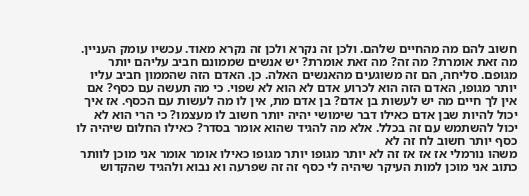חשוב להם מה מהחיים שלהם. ולכן זה נקרא ולכן זה נקרא מאוד. עכשיו עומק העניין. מה זאת אומרת? מה זה? מה זאת אומרת? יש אנשים שממונם חביב עליהם יותר מגופם. סליחה, הם זה משוגעים מהאנשים האלה. כן. האדם הזה שהממון חביב עליו יותר מגופו, האדם הזה הוא לכרוע אדם לא הוא לא שפוי. כי מה תעשה עם כסף? אם אין לך חיים מה יש לעשות בן אדם? בן אדם מת, אין לו מה לעשות עם הכסף. אז איך יכול להיות שבן אדם כאילו דבר שימושי יהיה יותר חשוב לו מעצמו? כי הרי הוא לא יכול להשתמש עם זה בכלל. אלא מה להגיד שהוא אומר בסדר? כאילו החלום שיהיה לו כסף יותר חשוב לח זה לא
משהו נורמלי אז אז אז זה לא יותר מגופו יותר מגופו כאילו אומר אומר אני מוכן לוותר כתוב אני מוכן למות העיקר שיהיה לי כסף זה זה שפרעה וא נבוא ולהגיד שהקדוש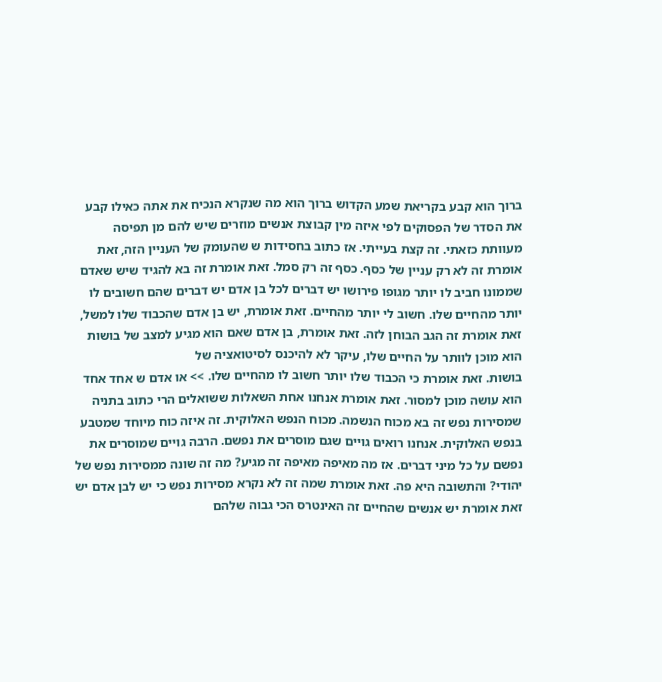ברוך הוא קבע בקריאת שמע הקדוש ברוך הוא מה שנקרא הנכיח את אתה כאילו קבע את הסדר של הפסוקים לפי איזה מין קבוצת אנשים מוזרים שיש להם מן תפיסה מעוותת כזאתי. זה קצת בעייתי. אז כתוב בחסידות ש שהעומק של העניין הזה, זאת אומרת זה לא רק עניין של כסף. כסף זה רק סמל. זאת אומרת זה בא להגיד שיש שאדם שממונו חביב לו יותר מגופו פירושו יש דברים לכל בן אדם יש דברים שהם חשובים לו יותר מהחיים שלו. חשוב לי יותר מהחיים. זאת אומרת, יש בן אדם שהכבוד שלו למשל, זאת אומרת זה הגב הבוחן לזה. זאת אומרת, בן אדם שאם הוא מגיע למצב של בושות הוא מוכן לוותר על החיים שלו, עיקר לא להיכנס לסיטואציה של
בושות. זאת אומרת כי הכבוד שלו יותר חשוב לו מהחיים שלו. >> או אדם ש אחד אחד הוא עושה מוכן למסור. זאת אומרת אנחנו אחת השאלות ששואלים הרי כתוב בתניה שמסירות נפש זה בא מכוח הנשמה. מכוח הנפש האלוקית. זה איזה כוח מיוחד שמטבע בנפש האלוקית. אנחנו רואים גויים שגם מוסרים את נפשם. הרבה גויים שמוסרים את נפשם על כל מיני דברים. אז מה מאיפה מאיפה זה מגיע? מה זה שונה ממסירות נפש של יהודי? והתשובה היא פה. זאת אומרת שמה זה לא נקרא מסירות נפש כי יש לבן אדם יש זאת אומרת יש אנשים שהחיים זה האינטרס הכי גבוה שלהם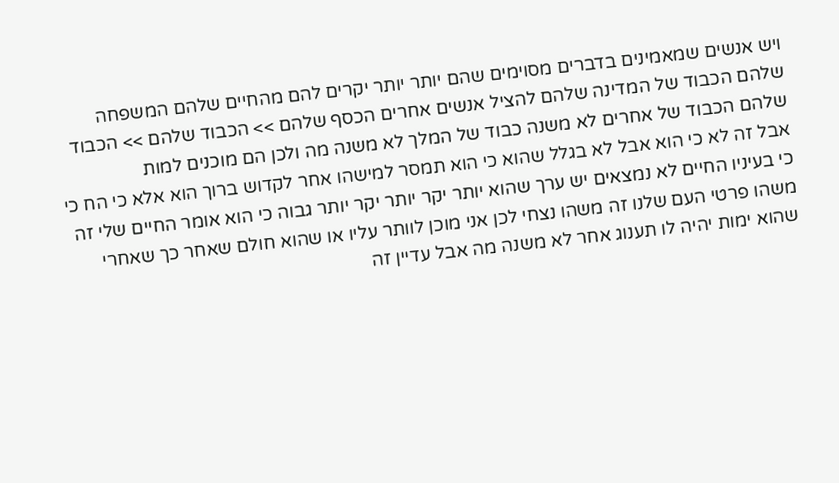ויש אנשים שמאמינים בדברים מסוימים שהם יותר יותר יקרים להם מהחיים שלהם המשפחה שלהם הכבוד של המדינה שלהם להציל אנשים אחרים הכסף שלהם >> הכבוד שלהם >> הכבוד שלהם הכבוד של אחרים לא משנה כבוד של המלך לא משנה מה ולכן הם מוכנים למות
אבל זה לא כי הוא אבל לא בגלל שהוא כי הוא תמסר למישהו אחר לקדוש ברוך הוא אלא כי הח כי כי בעיניו החיים לא נמצאים יש ערך שהוא יותר יקר יותר יקר יותר גבוה כי הוא אומר החיים שלי זה משהו פרטי העם שלנו זה משהו נצחי לכן אני מוכן לוותר עליו או שהוא חולם שאחר כך שאחרי שהוא ימות יהיה לו תענוג אחר לא משנה מה אבל עדיין זה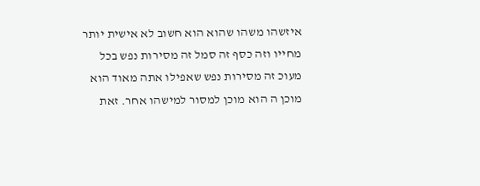איזשהו משהו שהוא הוא חשוב לא אישית יותר מחייו וזה כסף זה סמל זה מסירות נפש בכל מעוכ זה מסירות נפש שאפילו אתה מאוד הוא מוכן ה הוא מוכן למסור למישהו אחר. זאת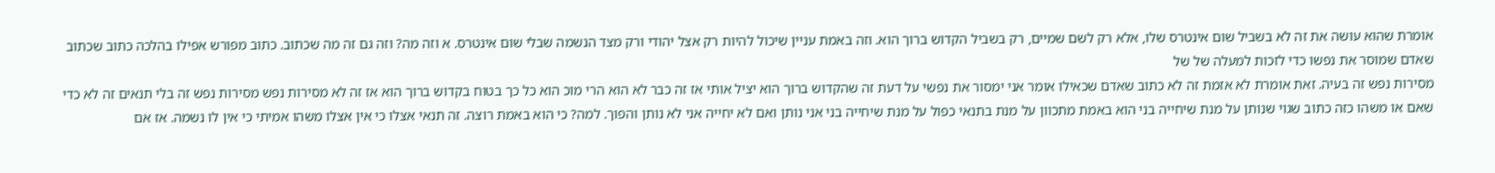אומרת שהוא עושה את זה לא בשביל שום אינטרס שלו, אלא רק לשם שמיים, רק בשביל הקדוש ברוך הוא. וזה באמת עניין שיכול להיות רק אצל יהודי ורק מצד הנשמה שבלי שום אינטרס. א וזה מה? וזה גם זה מה שכתוב. כתוב מפורש אפילו בהלכה כתוב שכתוב שאדם שמוסר את נפשו כדי לזכות למעלה של של
מסירות נפש זה בעיה. זאת אומרת לא אזמת זה לא כתוב שאדם שכאילו אומר אני ימסור את נפשי על דעת זה שהקדוש ברוך הוא יציל אותי אז זה כבר לא הוא הרי מוכ הוא כל כך בטוח בקדוש ברוך הוא אז זה לא מסירות נפש מסירות נפש זה בלי תנאים זה לא כדי שאם או משהו כזה כתוב שגוי שנותן על מנת שיחייה בני הוא באמת מתכוון על מנת בתנאי כפול על מנת שיחייה בני אני נותן ואם לא יחייה אני לא נותן והפוך. למה? כי הוא באמת רוצה. זה תנאי אצלו כי אין אצלו משהו אמיתי כי אין לו נשמה. אז אם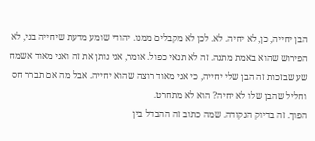הבן יחייה, כן, לא יחיה. לא. לכן לא מקבלים ממנו. יהודי שומע מדעת שיחייה בני, לא הפירוש שהוא באמת מתנה. זה לא תנאי כפול. אומר, אני נותן את זה ואני מאוד אשמח שע שבזכות זה הבן שלי יחייה, כי אני מאוד רוצה שהוא יחייה. אבל מה אם תברר חס וחליל שהבן שלו לא יחיה? הוא לא מתחרט.
הפוך. זה בדיוק הנקודה. שמה כתוב זה ההבדל בין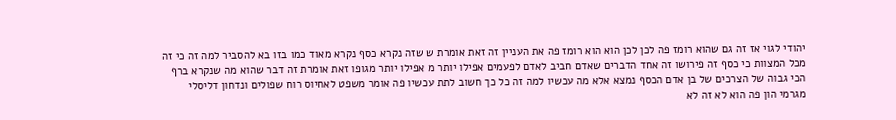יהודי לגוי אז זה גם שהוא רומז פה לכן לכן הוא הוא רומז פה את העניין זה זאת אומרת ש שזה נקרא כסף נקרא מאוד כמו בזו בא להסביר למה זה כי זה מכל המצוות כי כסף זה פירושו זה אחד הדברים שאדם חביב לאדם לפעמים אפילו יותר מ אפילו יותר מגופו זאת אומרת זה דבר שהוא מה שנקרא ברף הכי גבוה של הצרכים של בן אדם הכסף נמצא אלא מה עכשיו למה זה כל כך חשוב לתת עכשיו פה אומר משפט לאחיוס רוח שפולים ונדחון דליסלי מגרמי הון פה הוא לא זה לא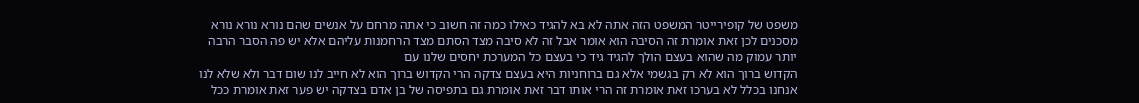משפט של קופירייטר המשפט הזה אתה לא בא להגיד כאילו כמה זה חשוב כי אתה מרחם על אנשים שהם נורא נורא נורא מסכנים לכן זאת אומרת זה הסיבה הוא אומר אבל זה לא סיבה מצד הסתם מצד הרחמנות עליהם אלא יש פה הסבר הרבה יותר עמוק מה שהוא בעצם הולך להגיד גיד כי בעצם כל המערכת יחסים שלנו עם
הקדוש ברוך הוא לא רק בגשמי אלא גם ברוחניות היא בעצם צדקה הרי הקדוש ברוך הוא לא חייב לנו שום דבר ולא שלא לנו אנחנו בכלל לא בערכו זאת אומרת זה הרי אותו דבר זאת אומרת גם בתפיסה של בן אדם בצדקה יש פער זאת אומרת ככל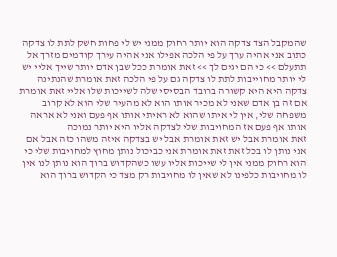שהמקבל הצד צדקה הוא יותר רחוק ממני יש לי פחות חשק לתת לו צדקה כתוב אני אהיה ערך על פי הלכה אפילו אני אהיה עירך קודמים מזרך אל תתעלם >> כי הם יגים לך >> זאת אומרת ככל שבן אדם יותר שייך אליי יש לי יותר מחוייבות לתת לו צדקה גם על פי הלכה זאת אומרת שהנתינה צדקה היא היא קשורה ברובד הבסיסי שלה לשייכות שלו אליי זאת אומרת אם זה בן אדם שאני לא מכיר אותו הוא לא מהעיר שלי הוא לא קרוב משפחה שלי, אין לי איתו שהוא לא ראיתי אותו אף פעם ואני לא אראה אותו אף פעם אז המחויבות שלי לצדקה אליו היא יותר נמוכה
זאת אומרת אבל יש זאת אומרת אבל יש בצדקה איזה משהו כזה אבל אם אני נותן לו בכל זאת זאת אומרת אני כביכול נותן מחוץ למחויבות שלי כי הוא רחוק ממני אין לי שייכות אליו עשו כשהקדוש ברוך הוא נותן לנו אין לו מחויבות כלפינו לא שאין לו מחויבות רק מצד כי הקדוש ברוך הוא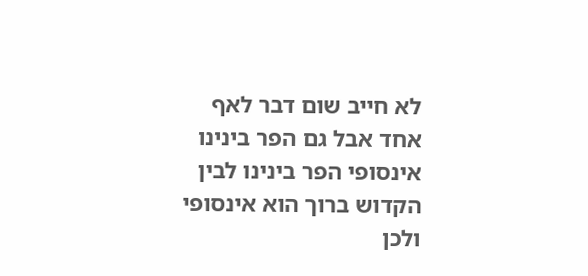לא חייב שום דבר לאף אחד אבל גם הפר בינינו אינסופי הפר בינינו לבין הקדוש ברוך הוא אינסופי ולכן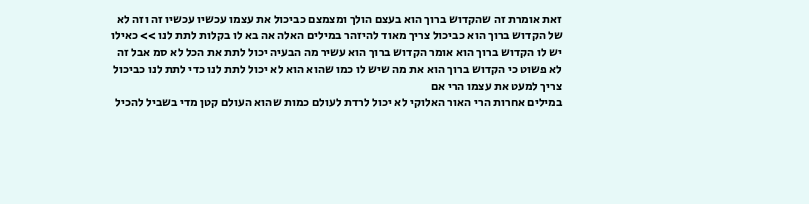זאת אומרת זה שהקדוש ברוך הוא בעצם הולך ומצמצם כביכול את עצמו עכשיו עכשיו זה וזה לא של הקדוש ברוך הוא כביכול צריך מאוד להיזהר במילים האלה אה בא לו בקלות לתת לנו >> כאילו יש לו הקדוש ברוך הוא אומר הקדוש ברוך הוא עשיר מה הבעיה יכול לתת את הכל לא סמ אבל זה לא פשוט כי הקדוש ברוך הוא את מה שיש לו כמו שהוא הוא לא יכול לתת לנו כדי לתת לנו כביכול צריך למעט את עצמו הרי אם
במילים אחרות הרי האור האלוקי לא יכול לרדת לעולם כמות שהוא העולם קטן מדי בשביל להכיל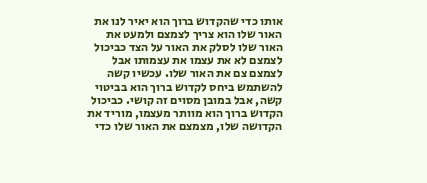אותו כדי שהקדוש ברוך הוא יאיר לנו את האור שלו הוא צריך לצמצם ולמעט את האור שלו לסלק את האור על הצד כביכול לצמצם לא את עצמו את עצמותו אבל לצמצם צם את האור שלו. עכשיו קשה להשתמש ביחס לקדוש ברוך הוא בביטוי קשה, אבל במובן מסוים זה קושי. כביכול הקדוש ברוך הוא מוותר מעצמו, מוריד את הקדושה שלו, מצמצם את האור שלו כדי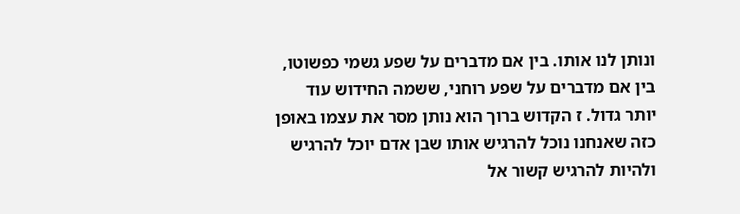ונותן לנו אותו. בין אם מדברים על שפע גשמי כפשוטו, בין אם מדברים על שפע רוחני, ששמה החידוש עוד יותר גדול. ז הקדוש ברוך הוא נותן מסר את עצמו באופן כזה שאנחנו נוכל להרגיש אותו שבן אדם יוכל להרגיש ולהיות להרגיש קשור אל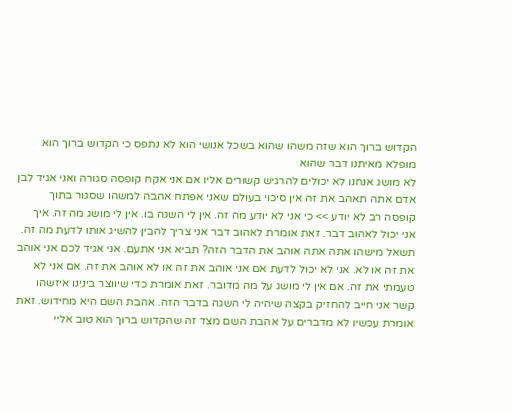הקדוש ברוך הוא שזה משהו שהוא בשכל אנושי הוא לא נתפס כי הקדוש ברוך הוא מופלא מאיתנו דבר שהוא
לא מושג אנחנו לא יכולים להרגיש קשורים אליו אם אני אקח קופסה סגורה ואני אגיד לבן אדם אתה תאהב את זה אין סיכוי בעולם שאני אפתח אהבה למשהו שסגור בתוך קופסה רב לא יודע >> כי אני לא יודע מה זה. אין לי השגה בו. אין לי מושג מה זה. איך אני יכול לאהוב דבר. זאת אומרת לאהוב דבר אני צריך להבין להשיג אותו לדעת מה זה. תשאל מישהו אתה אתה אוהב את הדבר הזה? תביא אני אתעם. אני אגיד לכם אני אוהב את זה או לא. אני לא יכול לדעת אם אני אוהב את זה או לא אוהב את זה. אם אני לא טעמתי את זה. אם אין לי מושג על מה מדובר. זאת אומרת כדי שיווצר בינינו איזשהו קשר אני חייב להחזיק בקצה שיהיה לי השגה בדבר הזה. אהבת השם היא מחידוש. זאת אומרת עכשיו לא מדברים על אהבת השם מצד זה שהקדוש ברוך הוא טוב אליי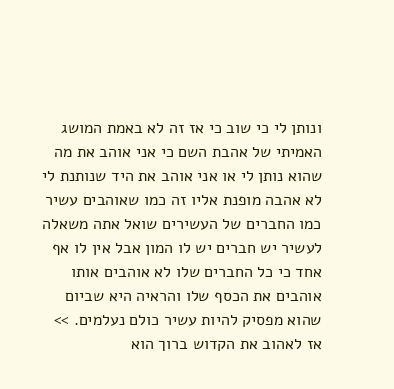ונותן לי כי שוב כי אז זה לא באמת המושג
האמיתי של אהבת השם כי אני אוהב את מה שהוא נותן לי או אני אוהב את היד שנותנת לי לא אהבה מופנת אליו זה כמו שאוהבים עשיר כמו החברים של העשירים שואל אתה משאלה לעשיר יש חברים יש לו המון אבל אין לו אף אחד כי כל החברים שלו לא אוהבים אותו אוהבים את הכסף שלו והראיה היא שביום שהוא מפסיק להיות עשיר כולם נעלמים. >> אז לאהוב את הקדוש ברוך הוא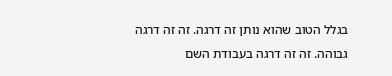בגלל הטוב שהוא נותן זה דרגה. זה זה דרגה גבוהה. זה זה דרגה בעבודת השם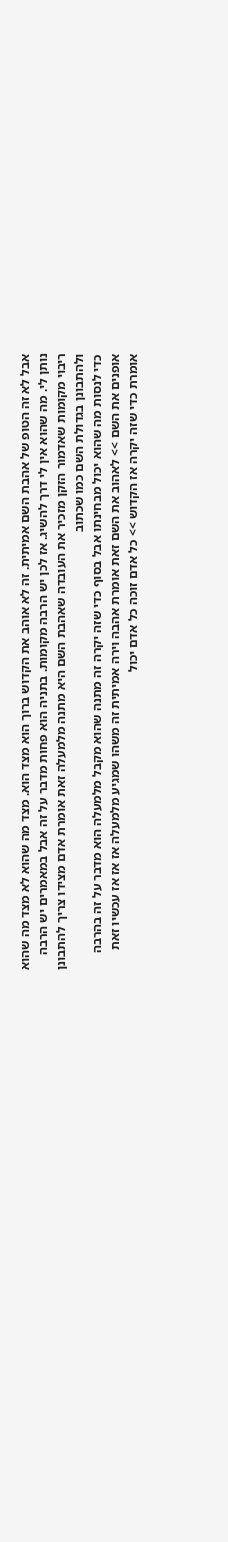אבל לא זה הטופ של אהבת השם אמיתית. זה לא אוהב את הקדוש ברוך הוא מצד הוא. מצד מה שהוא לא מצד מה שהוא נותן לי. מה שהוא אין לי דרך להשיג. אז לכן יש הרבה מקומות. בתניה הוא פחות מדבר על זה אבל במאמרים יש הרבה ריבוי מקומות שאדמור הזקן מזכיר את העובדה שאהבת השם היא מתנה מלמעלה זאת אומרת אדם מצידו צריך להתבונן ולהתבונן בגדולת השם כמו שכתוב
כדי לנסות מה שהוא יכול מבחינתו אבל בסוף כדי שזה יקרה זה מתנה שהוא מקבל מלמעלה הוא מדבר על זה בהרבה אופנים את השם >> לאהוב את השם זאת אומרת אהבה וירה אמיתית זה משהו שמגיע מלמעלה אז אז אז עכשיו זאת אומרת כדי שזה יקרה אז הקדוש >> כל אדם זוכה כל אדם יכול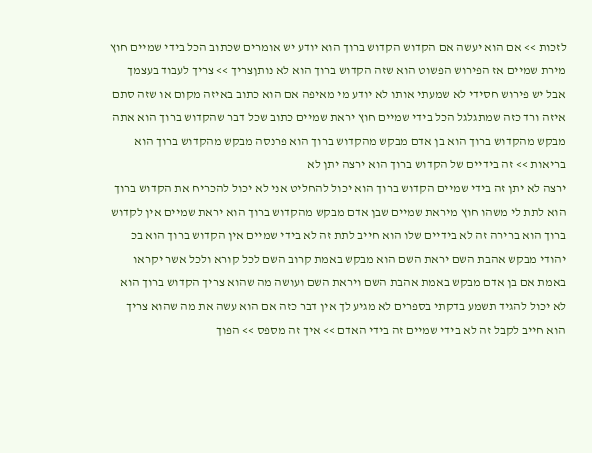לזכות >> אם הוא יעשה אם הקדוש הקדוש ברוך הוא יודע יש אומרים שכתוב הכל בידי שמיים חוץ מירת שמיים אז הפירוש הפשוט הוא שזה הקדוש ברוך הוא לא נותןצריך >> צריך לעבוד בעצמך אבל יש פירוש חסידי לא שמעתי אותו לא יודע מי מאיפה אם הוא כתוב באיזה מקום או שזה סתם איזה ורד כזה שמתגלגל הכל בידי שמיים חוץ יראת שמיים כתוב שכל דבר שהקדוש ברוך הוא אתה מבקש מהקדוש ברוך הוא בן אדם מבקש מהקדוש ברוך הוא פרנסה מבקש מהקדוש ברוך הוא בריאות >> זה בידיים של הקדוש ברוך הוא ירצה יתן לא
ירצה לא יתן זה בידי שמיים הקדוש ברוך הוא יכול להחליט אני לא יכול להכריח את הקדוש ברוך הוא לתת לי משהו חוץ מיראת שמיים שבן אדם מבקש מהקדוש ברוך הוא יראת שמיים אין לקדוש ברוך הוא ברירה זה לא בידיים שלו הוא חייב לתת זה לא בידי שמיים אין הקדוש ברוך הוא בכ יהודי מבקש אהבת השם יראת השם הוא מבקש באמת קרוב השם לכל קורא ולכל אשר יקראו באמת אם בן אדם מבקש באמת אהבת השם ויראת השם ועושה מה שהוא צריך הקדוש ברוך הוא לא יכול להגיד תשמע בדקתי בספרים לא מגיע לך אין דבר כזה אם הוא עשה את מה שהוא צריך הוא חייב לקבל זה לא בידי שמיים זה בידי האדם >> איך זה מספס >> הפוך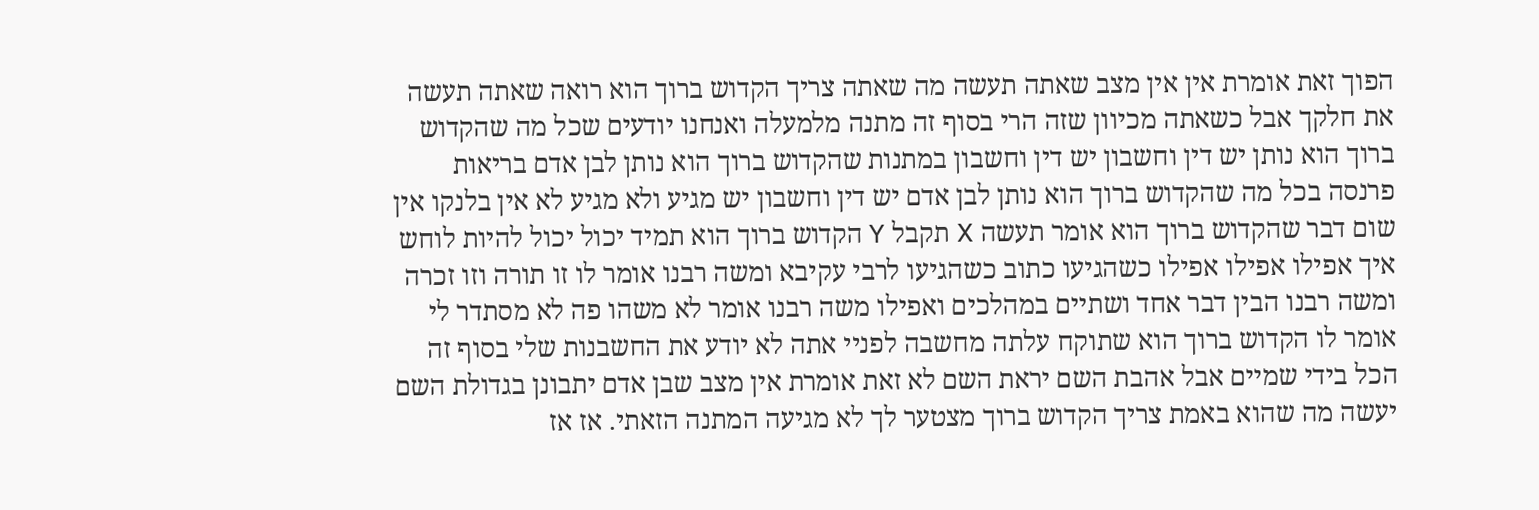הפוך זאת אומרת אין אין מצב שאתה תעשה מה שאתה צריך הקדוש ברוך הוא רואה שאתה תעשה את חלקך אבל כשאתה מכיוון שזה הרי בסוף זה מתנה מלמעלה ואנחנו יודעים שכל מה שהקדוש
ברוך הוא נותן יש דין וחשבון יש דין וחשבון במתנות שהקדוש ברוך הוא נותן לבן אדם בריאות פרנסה בכל מה שהקדוש ברוך הוא נותן לבן אדם יש דין וחשבון יש מגיע ולא מגיע לא אין בלנקו אין שום דבר שהקדוש ברוך הוא אומר תעשה X תקבל Y הקדוש ברוך הוא תמיד יכול יכול להיות לוחש איך אפילו אפילו אפילו כשהגיעו כתוב כשהגיעו לרבי עקיבא ומשה רבנו אומר לו זו תורה וזו זכרה ומשה רבנו הבין דבר אחד ושתיים במהלכים ואפילו משה רבנו אומר לא משהו פה לא מסתדר לי אומר לו הקדוש ברוך הוא שתוקח עלתה מחשבה לפניי אתה לא יודע את החשבנות שלי בסוף זה הכל בידי שמיים אבל אהבת השם יראת השם לא זאת אומרת אין מצב שבן אדם יתבונן בגדולת השם יעשה מה שהוא באמת צריך הקדוש ברוך מצטער לך לא מגיעה המתנה הזאתי. אז אז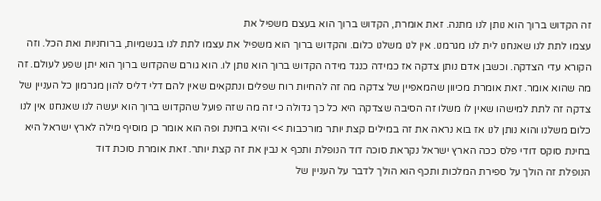זה הקדוש ברוך הוא נותן לנו מתנה. זאת אומרת, הקדוש ברוך הוא בעצם משפיל את
עצמו לתת לנו שאנחנו לית לנו מגרמנו. אין לנו משלנו כלום. והקדוש ברוך הוא משפיל את עצמו לתת לנו בגשמיות, ברוחניות ואת הכל. וזה הקורא עדי הצדקה. וכשבן אדם נותן צדקה אז כמידה כנגד מידה הקדוש ברוך הוא נותן לו. הוא גורם שהקדוש ברוך הוא יתן שפע לעולם. זה מה שהוא אומר. זאת אומרת מכיוון שהמאפיין של צדקה מה זה להחיות רוח שפלים ונתקאים שאין להם דלי דליס להון מגרמון כל העניין של צדקה זה לתת למישהו שאין לו משלו זה הסיבה שצדקה היא כל כך גדולה כי זה מה שזה פועל שהקדוש ברוך הוא יעשה לנו שאנחנו אין לנו כלום משלנו והוא נותן לנו אז בוא נראה את זה במילים קצת יותר מורכבות >> והיא בחינת ופה הוא אומר כן מוסיף מילה לארץ ישראל היא בחינת סוקס דודי פלס ככה הארץ ישראל נקראת סוכה דוד הנופלת ותכף א נבין את זה קצת יותר. זאת אומרת סוכת דוד
הנופלת זה הולך על ספירת המלכות ותכף הוא הולך לדבר על העניין של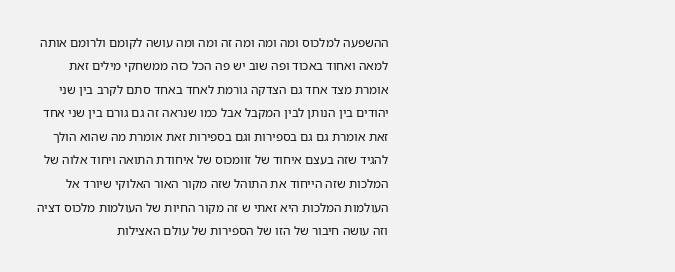ההשפעה למלכוס ומה ומה ומה זה ומה ומה עושה לקומם ולרומם אותה למאה ואחוד באכוד ופה שוב יש פה הכל כזה ממשחקי מילים זאת אומרת מצד אחד גם הצדקה גורמת לאחד באחד סתם לקרב בין שני יהודים בין הנותן לבין המקבל אבל כמו שנראה זה גם גורם בין שני אחד זאת אומרת גם גם בספירות וגם בספירות זאת אומרת מה שהוא הולך להגיד שזה בעצם איחוד של זוומכוס של איחודת התואה ויחוד אלוה של המלכות שזה הייחוד את התוהל שזה מקור האור האלוקי שיורד אל העולמות המלכות היא זאתי ש זה מקור החיות של העולמות מלכוס דציה וזה עושה חיבור של הזו של הספירות של עולם האצילות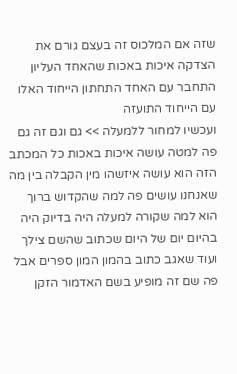שזה אם המלכוס זה בעצם גורם את הצדקה איכות באכות שהאחד העליון התחבר עם האחד התחתון הייחוד האלו עם הייחוד התועזה
ועכשיו למחור ללמעלה >> גם וגם זה גם פה למטה עושה איכות באכות כל המכתב הזה הוא עושה איזשהו מין הקבלה בין מה שאנחנו עושים פה למה שהקדוש ברוך הוא למה שקורה למעלה היה בדיוק היה בהיום יום של היום שכתוב שהשם צילך ועוד שאגב כתוב בהמון המון ספרים אבל פה שם זה מופיע בשם האדמור הזקן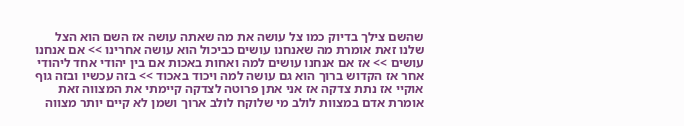שהשם צילך בדיוק כמו צל עושה את מה שאתה עושה אז השם הוא הצל שלנו זאת אומרת מה שאנחנו עושים כביכול הוא עושה אחרינו >> אם אנחנו עושים >> אז אם אנחנו עושים למה ואחות באכות אם בין יהודי אחד ליהודי אחר אז הקדוש ברוך הוא גם עושה למה ויכוד באכוד >> בזה עכשיו ובזה גוף אוקיי אז נתת צדקה אז אני אתן פרוטה לצדקה קיימתי את המצווה זאת אומרת אדם במצוות לולב מי שלוקח לולב ארוך ושמן לא קיים יותר מצווה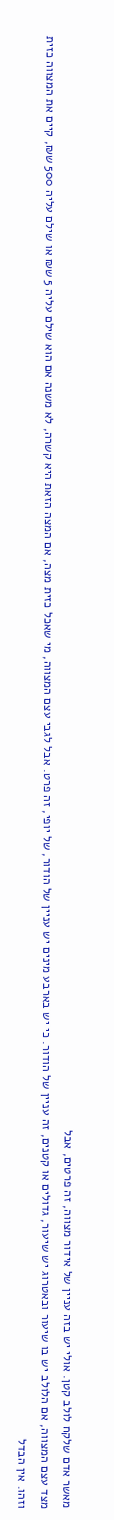מאשר אדם שלקח לולב קטן. אולי יש בזה עניין של אידור מצווה, זה פרטים, אבל
מצד עצם המצווה, אם הלולב יש בו שיעור ובאטרוג יש שיעור, גדולים או קטנים, זה עניין של הודור. כי יש בארבע מינים יש עניין של הודור, של יופי, זה פרט. אבל לגבי עצם המצווה, מי שאכל כזית מצה, אם המצה הזאת היא קשרה, לא משנה אם הוא שילם עליה 5 ש₪ או שילם עליה 500 ש₪, קיים את המצווה כזית וזהו. אין הבדל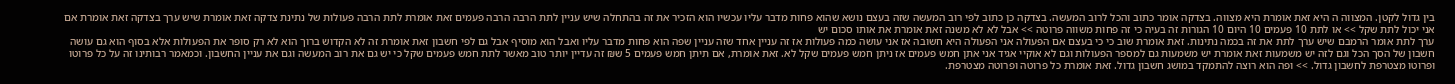בין גדול לקטן. המצווה ה היא זאת אומרת היא מצווה. בצדקה אומר כתוב והכל לרוב המעשה. בצדקה כן כתוב לפי רוב המעשה שזה בעצם נושא שהוא פחות מדבר עליו עכשיו הוא הזכיר את זה בהתחלה שיש עניין לתת הרבה הרבה פעמים זאת אומרת לתת הרבה פעולות של נתינת צדקה זאת אומרת שיש ערך בצדקה זאת אומרת אם אני יכול לתת שקל >> או לתת 10 פעמים 10 היום 10 הגורות זה בעיה כי זה פחות משווה פרוטה >> אבל לא לא משנה זאת אומרת את אותו סכום יש
ערך לתת אומר הרמבם שיש ערך לתת את זה בכמה נתינות. זאת אומרת שוב כי כי בעצם אם הפעולה אני הפעולה היא חשובה אז אני עושה כמה פעולות אז זה עניין אחד שזה עניין שפה הוא פחות מדבר עליו ואבל הוא מוסיף אבל גם לפי חשבון זאת אומרת זה לא הקדוש ברוך הוא לא רק סופר את הפעולות אלא בסוף הוא גם עושה חשבון של הסך הכל וגם לזה יש משמעות זאת אומרת יש משמעות גם למספר הפעולות וגם לא אוקיי אגיד אני אתן חמש פעמים אז ניתן חמש פעמים שקל לא. זאת אומרת, אם תיתן חמש פעמים 5 ש₪ זה עדיין יותר טוב מאשר לתת חמש פעמים שקל כי יש גם את רוב המעשה וגם את עניין החשבון. וכמאמר רבותינו זה על כל פרוטו ופרוטו מצטרפת לחשבון גדול. >> ופה הוא רוצה להתמקד במושג חשבון גדול. זאת אומרת כל פרוטה ופרוטה מצטרפת.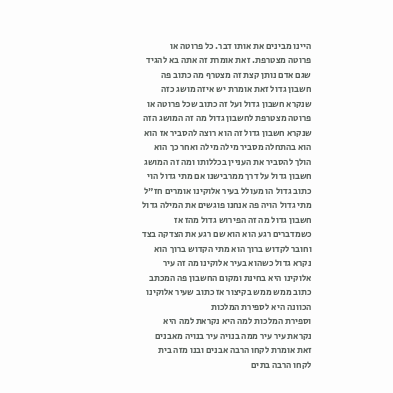היינו מבינים את אותו דבר. כל פרוטה או
פרוטה מצטרפת. זאת אומרת זה אתה בא להגיד שגם אדם נותן קצת זה מצטרף מה כתוב פה חשבון גדול זאת אומרת יש איזה מושג כזה שנקרא חשבון גדול ועל זה כתוב שכל פרוטה או פרוטה מצטרפת לחשבון גדול מה זה המושג הזה שנקרא חשבון גדול זה הוא רוצה להסביר אז הוא הוא בהתחלה מסביר מילה מילה ואחר כך הוא הולך להסביר את העניין בכללותו ומה זה המושג חשבון גדול על דרך ממרבישנו אם מתי גדול הוי כתוב גדול הו מעולל בעיר אלוקינו אומרים חז"ל מתי גדול הויה פה אנחנו פוגשים את המילה גדול חשבון גדול מה זה הפירוש גדול מהז אז כשמדברים רגע הוא הוא שם רגע את הצדקה בצד וחובר לקדוש ברוך הוא מתי הקדוש ברוך הוא נקרא גדול כשהוא בעיר אלוקינו מה זה עיר אלוקינו היא בחינת ומקום החשבון פה המכתב כתוב ממש ממש בקיצור אז כתוב שעיר אלוקינו הכוונה היא לספירת המלכות
וספירת המלכות למה היא נקראת למה היא נקראת עיר עיר ממה בנויה עיר בנויה מאבנים זאת אומרת לקחו הרבה אבנים ובנו מזה בית לקחו הרבה בתים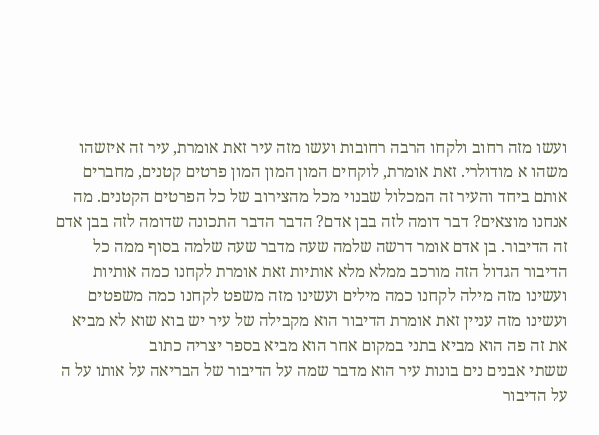ועשו מזה רחוב ולקחו הרבה רחובות ועשו מזה עיר זאת אומרת, עיר זה איזשהו משהו א מודולרי. זאת אומרת, לוקחים המון המון המון פרטים קטנים, מחברים אותם ביחד והעיר זה המכלול שבנוי מכל מהצירוב של כל הפרטים הקטנים. מה אנחנו מוצאים? דבר דומה לזה בבן אדם? הדבר הדבר התכונה שדומה לזה בבן אדם זה הדיבור. בן אדם אומר דרשה שלמה שעה מדבר שעה שלמה בסוף ממה כל הדיבור הגדול הזה מורכב ממלא מלא אותיות זאת אומרת לקחנו כמה אותיות ועשינו מזה מילה לקחנו כמה מילים ועשינו מזה משפט לקחנו כמה משפטים ועשינו מזה עניין זאת אומרת הדיבור הוא מקבילה של עיר יש בוא שוא לא מביא את זה פה הוא מביא בתני במקום אחר הוא מביא בספר יצריה כתוב
ששתי אבנים נים בונות עיר הוא מדבר שמה על הדיבור של הבריאה על אותו על ה על הדיבור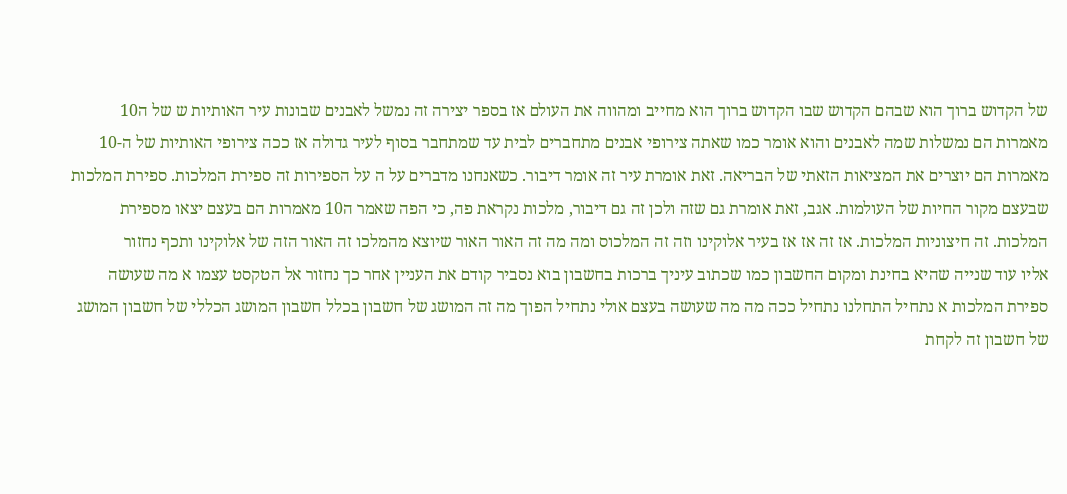של הקדוש ברוך הוא שבהם הקדוש שבו הקדוש ברוך הוא מחייב ומהווה את העולם אז בספר יצירה זה נמשל לאבנים שבונות עיר האותיות ש של ה10 מאמרות הם נמשלות שמה לאבנים והוא אומר כמו שאתה צירופי אבנים מתחברים לבית עד שמתחבר בסוף לעיר גדולה אז ככה צירופי האותיות של ה-10 מאמרות הם יוצרים את המציאות הזאתי של הבריאה. זאת אומרת עיר זה אומר דיבור. כשאנחנו מדברים על ה על הספירות זה ספירת המלכות. ספירת המלכות שבעצם מקור החיות של העולמות. אגב, זאת אומרת גם שזה ולכן זה גם דיבור, מלכות נקראת פה, כי הפה שאמר ה10 מאמרות הם בעצם יצאו מספירת המלכות. זה חיצוניות המלכות. אז זה אז אז בעיר אלוקינו וזה זה המלכוס ומה מה זה האור האור שיוצא מהמלכו זה האור הזה של אלוקינו ותכף נחזור
אליו עוד שנייה שהיא בחינת ומקום החשבון כמו שכתוב עיניך ברכות בחשבון בוא נסביר קודם את העניין אחר כך נחזור אל הטקסט עצמו א מה שעושה ספירת המלכות א נתחיל התחלנו נתחיל ככה מה מה שעושה בעצם אולי נתחיל הפוך מה זה המושג של חשבון בכלל חשבון המושג הכללי של חשבון המושג של חשבון זה לקחת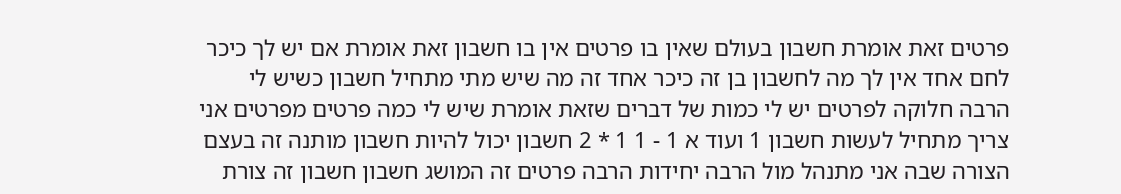פרטים זאת אומרת חשבון בעולם שאין בו פרטים אין בו חשבון זאת אומרת אם יש לך כיכר לחם אחד אין לך מה לחשבון בן זה כיכר אחד זה מה שיש מתי מתחיל חשבון כשיש לי הרבה חלוקה לפרטים יש לי כמות של דברים שזאת אומרת שיש לי כמה פרטים מפרטים אני צריך מתחיל לעשות חשבון 1 ועוד א 1 - 1 1 * 2 חשבון יכול להיות חשבון מותנה זה בעצם הצורה שבה אני מתנהל מול הרבה יחידות הרבה פרטים זה המושג חשבון חשבון זה צורת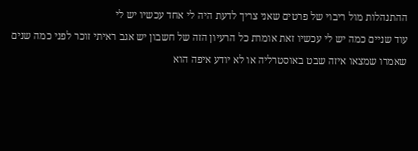ההתנהלות מול ריבוי של פרטים שאני צריך לדעת היה לי אחד עכשיו יש לי
עוד שניים כמה יש לי עכשיו זאת אומרת כל הרעיון הזה של חשבון יש אגב ראיתי זוכר לפני כמה שנים שאמרו שמצאו איזה שבט באוסטרליה או לא יודע איפה הוא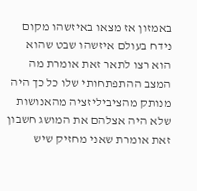באמזון אז מצאו באיזשהו מקום נידח בעולם איזשהו שבט שהוא הוא רצו לתאר זאת אומרת מה המצב ההתפתחותי שלו כל כך היה מנותק מהציביליזציה מהאנושות שלא היה אצלהם את המושג חשבון זאת אומרת שאני מחזיק שיש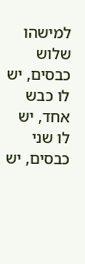למישהו שלוש כבסים, יש לו כבש אחד, יש לו שני כבסים, יש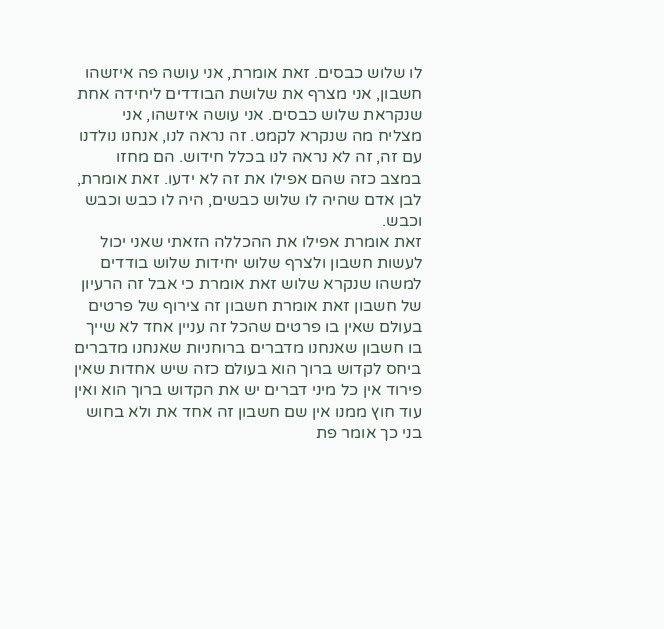לו שלוש כבסים. זאת אומרת, אני עושה פה איזשהו חשבון, אני מצרף את שלושת הבודדים ליחידה אחת שנקראת שלוש כבסים. אני עושה איזשהו, אני מצליח מה שנקרא לקמט. זה נראה לנו, אנחנו נולדנו עם זה, זה לא נראה לנו בכלל חידוש. הם מחזו במצב כזה שהם אפילו את זה לא ידעו. זאת אומרת, לבן אדם שהיה לו שלוש כבשים, היה לו כבש וכבש וכבש.
זאת אומרת אפילו את ההכללה הזאתי שאני יכול לעשות חשבון ולצרף שלוש יחידות שלוש בודדים למשהו שנקרא שלוש זאת אומרת כי אבל זה הרעיון של חשבון זאת אומרת חשבון זה צירוף של פרטים בעולם שאין בו פרטים שהכל זה עניין אחד לא שייך בו חשבון שאנחנו מדברים ברוחניות שאנחנו מדברים ביחס לקדוש ברוך הוא בעולם כזה שיש אחדות שאין פירוד אין כל מיני דברים יש את הקדוש ברוך הוא ואין עוד חוץ ממנו אין שם חשבון זה אחד את ולא בחוש בני כך אומר פת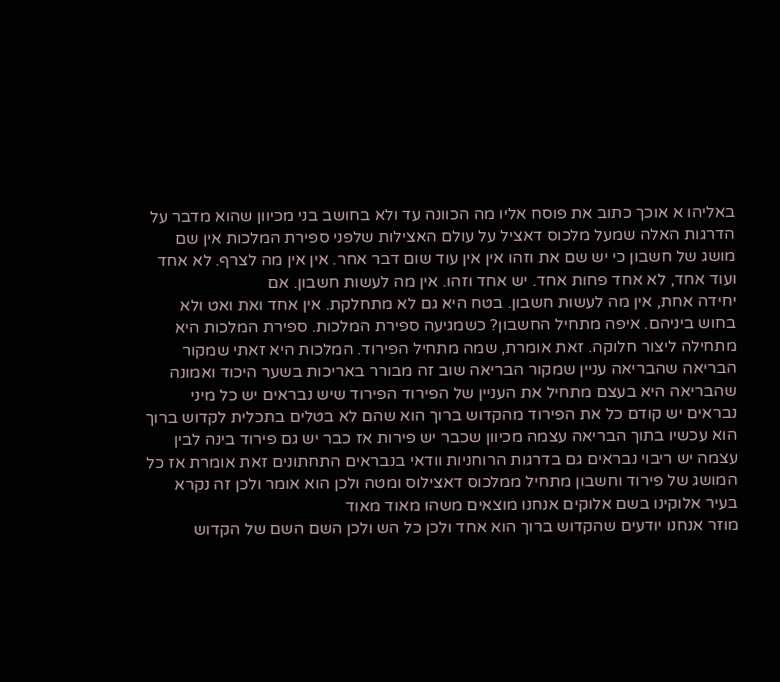באליהו א אוכך כתוב את פוסח אליו מה הכוונה עד ולא בחושב בני מכיוון שהוא מדבר על הדרגות האלה שמעל מלכוס דאציל על עולם האצילות שלפני ספירת המלכות אין שם מושג של חשבון כי יש שם את וזהו אין אין עוד שום דבר אחר. אין אין מה לצרף. לא אחד ועוד אחד, לא אחד פחות אחד. יש אחד וזהו. אין מה לעשות חשבון. אם
יחידה אחת, אין מה לעשות חשבון. בטח היא גם לא מתחלקת. אין אחד ואת ואט ולא בחוש ביניהם. איפה מתחיל החשבון? כשמגיעה ספירת המלכות. ספירת המלכות היא מתחילה ליצור חלוקה. זאת אומרת, שמה מתחיל הפירוד. המלכות היא זאתי שמקור הבריאה שהבריאה עניין שמקור הבריאה שוב זה מבורר באריכות בשער היכוד ואמונה שהבריאה היא בעצם מתחיל את העניין של הפירוד הפירוד שיש נבראים יש כל מיני נבראים יש קודם כל את הפירוד מהקדוש ברוך הוא שהם לא בטלים בתכלית לקדוש ברוך הוא עכשיו בתוך הבריאה עצמה מכיוון שכבר יש פירות אז כבר יש גם פירוד בינה לבין עצמה יש ריבוי נבראים גם בדרגות הרוחניות וודאי בנבראים התחתונים זאת אומרת אז כל המושג של פירוד וחשבון מתחיל ממלכוס דאצילוס ומטה ולכן הוא אומר ולכן זה נקרא בעיר אלוקינו בשם אלוקים אנחנו מוצאים משהו מאוד מאוד
מוזר אנחנו יודעים שהקדוש ברוך הוא אחד ולכן כל הש ולכן השם השם של הקדוש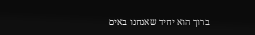ברוך הוא יחיד שאנחנו באים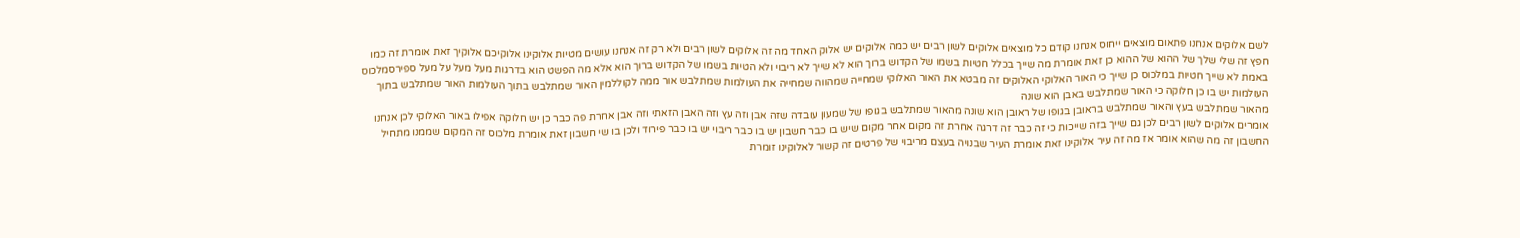לשם אלוקים אנחנו פתאום מוצאים ייחוס אנחנו קודם כל מוצאים אלוקים לשון רבים יש כמה אלוקים יש אלוק האחד מה זה אלוקים לשון רבים ולא רק זה אנחנו עושים מטיות אלוקינו אלוקיכם אלוקיך זאת אומרת זה כמו חפץ זה שלי שלך של ההוא של ההוא כן זאת אומרת מה שייך בכלל חטיות בשמו של הקדוש ברוך הוא לא שייך לא ריבוי ולא הטיות בשמו של הקדוש ברוך הוא אלא מה הפשט הוא בדרגות מעל מעל על מעל ספירסמלכוס באמת לא שייך חטיות במלכוס כן שייך כי האור האלוקי האלוקים זה מבטא את האור האלוקי שמחייה שמהווה שמחייה את העולמות שמתלבש אור ממה לקוללמין האור שמתלבש בתוך העולמות האור שמתלבש בתוך העולמות יש בו כן חלוקה כי האור שמתלבש באבן הוא שונה
מהאור שמתלבש בעץ והאור שמתלבש בראובן בגופו של ראובן הוא שונה מהאור שמתלבש בגופו של שמעון עובדה שזה אבן וזה עץ וזה האבן הזאתי וזה אבן אחרת פה כבר כן יש חלוקה אפילו באור האלוקי לכן אנחנו אומרים אלוקים לשון רבים לכן גם שייך בזה שייכות כי זה כבר זה דרגה אחרת זה מקום אחר מקום שיש בו כבר חשבון יש בו כבר ריבוי יש בו כבר פירוד ולכן בו שי חשבון זאת אומרת מלכוס זה המקום שממנו מתחיל החשבון זה מה שהוא אומר אז מה זה עיר אלוקינו זאת אומרת העיר שבנויה בעצם מריבוי של פרטים זה קשור לאלוקינו זומרת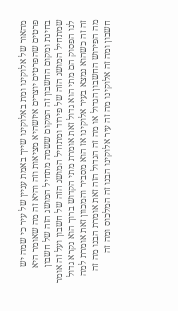מהאור של אלוקינו ומת באלוקינו שייך באמת עניין של עיר כי שמה יש פרטים שהפרטים יוצרים איזשהיא מציאות וזה והיא זה מה שאומר היא בחינת ומקום החשבון זה המקום ששמה מתחיל המושג הזה של חשבון שמתחיל המושג הזה של פירוד ומתחיל המושג הזה של חשבון ועל זה אומר
לנו הפסוק הם מתי הוא גדול זאת אומרת מתי הקדוש ברוך הוא נקרא גדול זה זה כשהוא נמצא בעיר אלוקינו אז הוא מסביר והמכוון זאת אומרת למה מה הפירוש החשבון הגדול או מה זה הגדול הזה זאת אומרת הבנו מה זה חשבון ומה זה אלוקינו מה זה עיר אלוקינו הבנו זה המלכוס ומה זה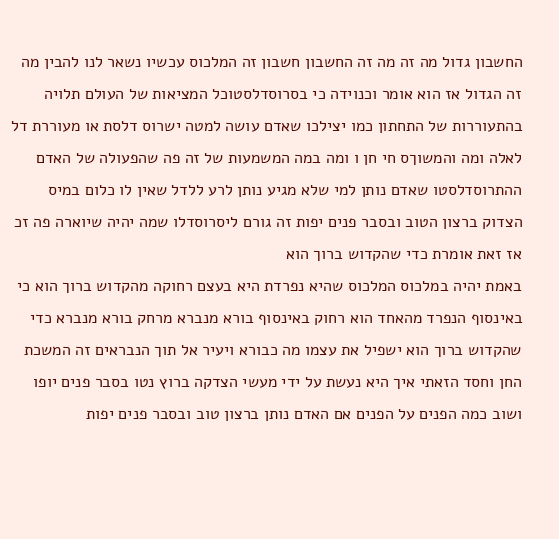החשבון גדול מה זה מה זה החשבון חשבון זה המלכוס עכשיו נשאר לנו להבין מה זה הגדול אז הוא אומר וכנוידה כי בסרוסדלסטוכל המציאות של העולם תלויה בהתעוררות של התחתון כמו יצילכו שאדם עושה למטה ישרוס דלסת או מעוררת דל לאלה ומה והמשוךס חי חן ו ומה במה המשמעות של זה פה שהפעולה של האדם ההתרוסדלסטו שאדם נותן למי שלא מגיע נותן לרע ללדל שאין לו כלום במיס הצדוק ברצון הטוב ובסבר פנים יפות זה גורם ליסרוסדלו שמה יהיה שיוארה פה זכ אז זאת אומרת כדי שהקדוש ברוך הוא
באמת יהיה במלכוס המלכוס שהיא נפרדת היא בעצם רחוקה מהקדוש ברוך הוא כי באינסוף הנפרד מהאחד הוא רחוק באינסוף בורא מנברא מרחק בורא מנברא כדי שהקדוש ברוך הוא ישפיל את עצמו מה כבורא ויעיר אל תוך הנבראים זה המשכת החן וחסד הזאתי איך היא נעשת על ידי מעשי הצדקה ברוץ נטו בסבר פנים יופו ושוב כמה הפנים על הפנים אם האדם נותן ברצון טוב ובסבר פנים יפות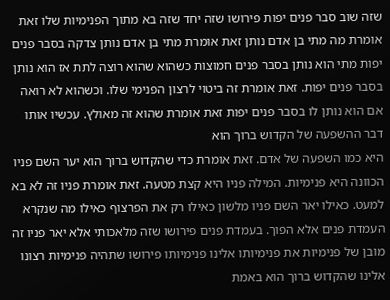שזה שוב סבר פנים יפות פירושו שזה יחד שזה בא מתוך הפנימיות שלו זאת אומרת מה מתי בן אדם נותן זאת אומרת מתי בן אדם נותן צדקה בסבר פנים יפות מתי הוא נותן בסבר פנים חמוצות כשהוא שהוא רוצה לתת אז הוא נותן בסבר פנים יפות. זאת אומרת זה ביטוי לרצון הפנימי שלו. וכשהוא לא רואה אם הוא נותן לו בסבר פנים יפות זאת אומרת שהוא זה מאולץ. עכשיו אותו דבר ההשפעה של הקדוש ברוך הוא
היא כמו השפעה של אדם. זאת אומרת כדי שהקדוש ברוך הוא יער השם פניו הכוונה היא פנימיות. המילה פניו היא קצת מטעה. זאת אומרת פניו זה לא בא למעט. כאילו יאר השם פניו מלשון כאילו רק את הפרצוף כאילו מה שנקרא העמדת פנים אלא הפוך. בעמדת פנים פירושו שזה מלאכותי אלא יאר פניו זה מובן של פנימיות את פנימיותו אלינו פנימיותו פירושו שתהיה פנימיות רצונו אלינו שהקדוש ברוך הוא באמת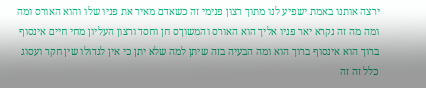ירצה אותנו באמת ישפיע לנו מתוך רצון פנימי זה כשאדם מאיר את פניו שלו והוא האורס ומה ומה מה זה נקרא יאר פניו אליך הוא האורס והמשוךס חן וחסד ורצון העליון מחי חיים אינסוף ברוך הוא אינסוף ברוך הוא ומה הבעיה בזה שיתן למה שלא יתן כי אין לגדולו שין חקר ועסוג כלל זה זה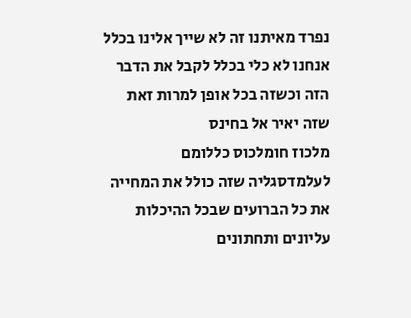נפרד מאיתנו זה לא שייך אלינו בכלל אנחנו לא כלי בכלל לקבל את הדבר הזה וכשזה בכל אופן למרות זאת שזה יאיר אל בחינס
מלכוז חומלכוס כללומם לעלמדסגליה שזה כולל את המחייה את כל הברועים שבכל ההיכלות עליונים ותחתונים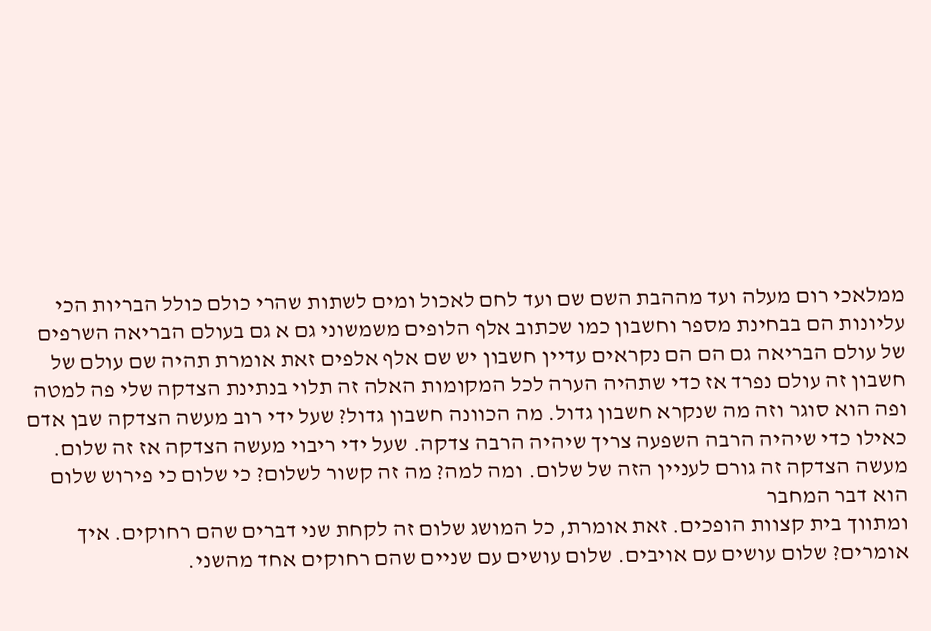ממלאכי רום מעלה ועד מההבת השם שם ועד לחם לאכול ומים לשתות שהרי כולם כולל הבריות הכי עליונות הם בבחינת מספר וחשבון כמו שכתוב אלף הלופים משמשוני גם א גם בעולם הבריאה השרפים של עולם הבריאה גם הם הם נקראים עדיין חשבון יש שם אלף אלפים זאת אומרת תהיה שם עולם של חשבון זה עולם נפרד אז כדי שתהיה הערה לכל המקומות האלה זה תלוי בנתינת הצדקה שלי פה למטה ופה הוא סוגר וזה מה שנקרא חשבון גדול. מה הכוונה חשבון גדול? שעל ידי רוב מעשה הצדקה שבן אדם כאילו כדי שיהיה הרבה השפעה צריך שיהיה הרבה צדקה. שעל ידי ריבוי מעשה הצדקה אז זה שלום. מעשה הצדקה זה גורם לעניין הזה של שלום. ומה למה? מה זה קשור לשלום? כי שלום כי פירוש שלום הוא דבר המחבר
ומתווך בית קצוות הופכים. זאת אומרת, כל המושג שלום זה לקחת שני דברים שהם רחוקים. איך אומרים? שלום עושים עם אויבים. שלום עושים עם שניים שהם רחוקים אחד מהשני.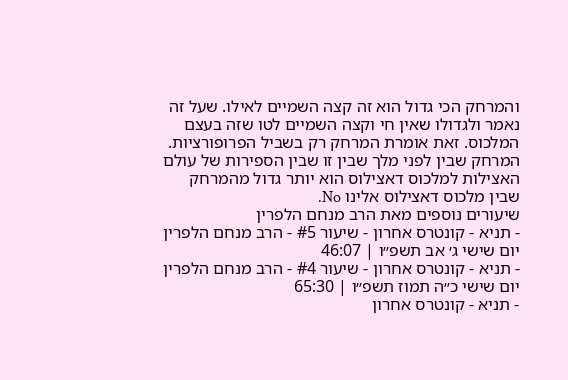והמרחק הכי גדול הוא זה קצה השמיים לאילו. שעל זה נאמר ולגדולו שאין חי וקצה השמיים לטו שזה בעצם המלכוס. זאת אומרת המרחק רק בשביל הפרופורציות. המרחק שבין לפני מלך שבין זו שבין הספירות של עולם האצילות למלכוס דאצילוס הוא יותר גדול מהמרחק שבין מלכוס דאצילוס אלינו No.
שיעורים נוספים מאת הרב מנחם הלפרין
- תניא - קונטרס אחרון - שיעור #5 - הרב מנחם הלפרין יום שישי ג׳ אב תשפ״ו | 46:07
- תניא - קונטרס אחרון - שיעור #4 - הרב מנחם הלפרין יום שישי כ״ה תמוז תשפ״ו | 65:30
- תניא - קונטרס אחרון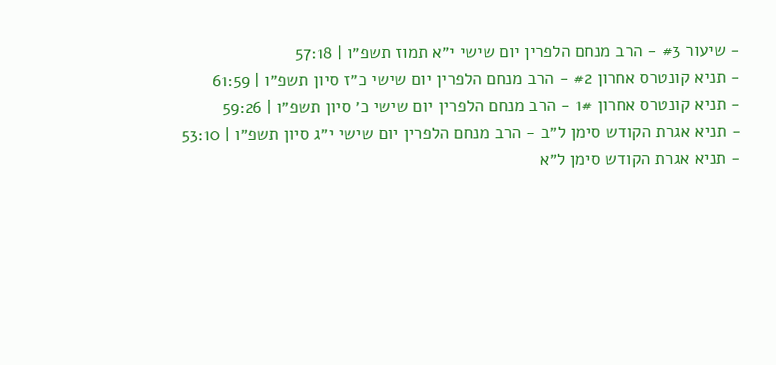- שיעור #3 - הרב מנחם הלפרין יום שישי י״א תמוז תשפ״ו | 57:18
- תניא קונטרס אחרון #2 - הרב מנחם הלפרין יום שישי כ״ז סיון תשפ״ו | 61:59
- תניא קונטרס אחרון 1# - הרב מנחם הלפרין יום שישי כ׳ סיון תשפ״ו | 59:26
- תניא אגרת הקודש סימן ל״ב - הרב מנחם הלפרין יום שישי י״ג סיון תשפ״ו | 53:10
- תניא אגרת הקודש סימן ל״א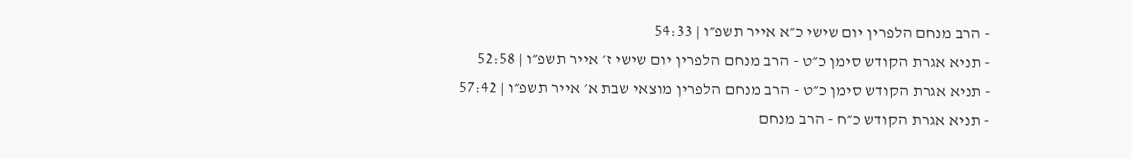- הרב מנחם הלפרין יום שישי כ״א אייר תשפ״ו | 54:33
- תניא אגרת הקודש סימן כ״ט - הרב מנחם הלפרין יום שישי ז׳ אייר תשפ״ו | 52:58
- תניא אגרת הקודש סימן כ״ט - הרב מנחם הלפרין מוצאי שבת א׳ אייר תשפ״ו | 57:42
- תניא אגרת הקודש כ״ח - הרב מנחם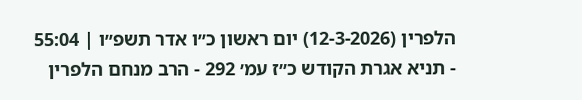הלפרין (12-3-2026) יום ראשון כ״ו אדר תשפ״ו | 55:04
- תניא אגרת הקודש כ״ז עמ׳ 292 - הרב מנחם הלפרין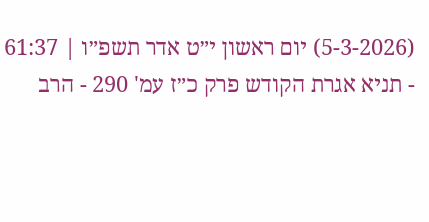(5-3-2026) יום ראשון י״ט אדר תשפ״ו | 61:37
- תניא אגרת הקודש פרק כ״ז עמ' 290 - הרב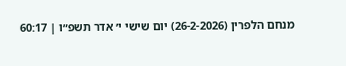מנחם הלפרין (26-2-2026) יום שישי י׳ אדר תשפ״ו | 60:17